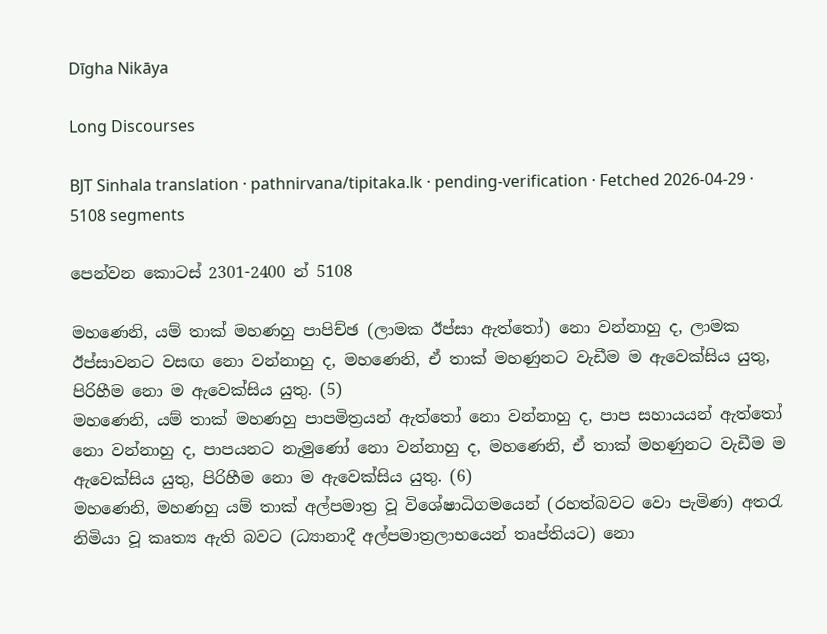Dīgha Nikāya

Long Discourses

BJT Sinhala translation · pathnirvana/tipitaka.lk · pending-verification · Fetched 2026-04-29 · 5108 segments

පෙන්වන කොටස් 2301-2400 න් 5108

මහණෙනි, යම් තාක් මහණහු පාපිච්ඡ (ලාමක ඊප්සා ඇත්තෝ) නො වන්නාහු ද, ලාමක ඊප්සාවනට වසඟ නො වන්නාහු ද, මහණෙනි, ඒ තාක් මහණුනට වැඩීම ම ඇවෙක්සිය යුතු, පිරිහීම නො ම ඇවෙක්සිය යුතු. (5)
මහණෙනි, යම් තාක් මහණහු පාපමිත්‍රයන් ඇත්තෝ නො වන්නාහු ද, පාප සහායයන් ඇත්තෝ නො වන්නාහු ද, පාපයනට නැමුණෝ නො වන්නාහු ද, මහණෙනි, ඒ තාක් මහණුනට වැඩීම ම ඇවෙක්සිය යුතු, පිරිහීම නො ම ඇවෙක්සිය යුතු. (6)
මහණෙනි, මහණහු යම් තාක් අල්පමාත්‍ර වූ විශේෂාධිගමයෙන් (රහත්බවට වො පැමිණ) අතරැ නිමියා වූ කෘත්‍ය ඇති බවට (ධ්‍යානාදී අල්පමාත්‍රලාභයෙන් තෘප්තියට) නො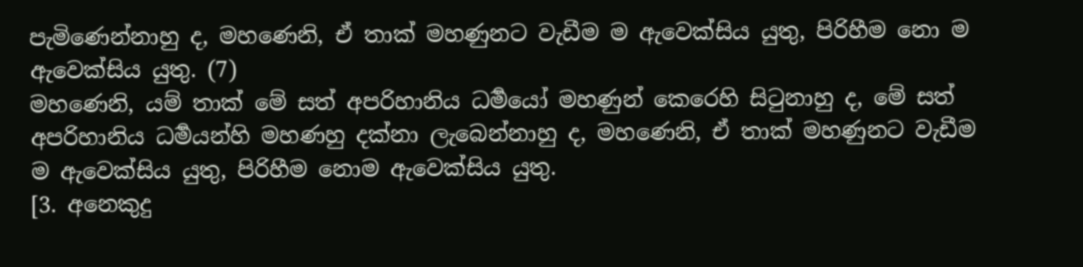පැමිණෙන්නාහු ද, මහණෙනි, ඒ තාක් මහණුනට වැඩීම ම ඇවෙක්සිය යුතු, පිරිහීම නො ම ඇවෙක්සිය යුතු. (7)
මහණෙනි, යම් තාක් මේ සත් අපරිහානිය ධර්‍මයෝ මහණුන් කෙරෙහි සිටුනාහු ද, මේ සත් අපරිහානිය ධර්‍මයන්හි මහණහු දක්නා ලැබෙන්නාහු ද, මහණෙනි, ඒ තාක් මහණුනට වැඩීම ම ඇවෙක්සිය යුතු, පිරිහීම නොම ඇවෙක්සිය යුතු.
[3. අනෙකුදු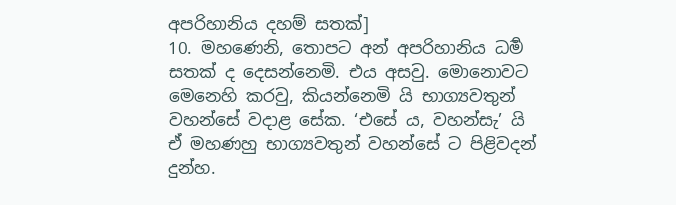අපරිහානිය දහම් සතක්]
10. මහණෙනි, තොපට අන් අපරිහානිය ධර්‍ම සතක් ද දෙසන්නෙමි. එය අසවු. මොනොවට මෙනෙහි කරවු, කියන්නෙමි යි භාග්‍යවතුන් වහන්සේ වදාළ සේක. ‘එසේ ය, වහන්සැ’ යි ඒ මහණහු භාග්‍යවතුන් වහන්සේ ට පිළිවදන් දුන්හ.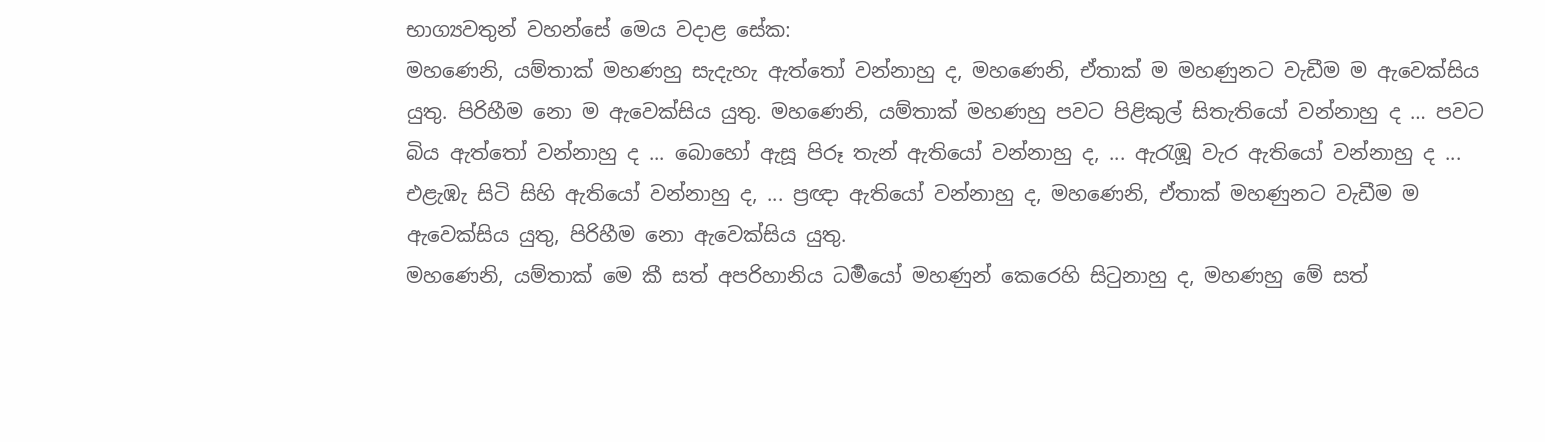භාග්‍යවතුන් වහන්සේ මෙය වදාළ සේක:
මහණෙනි, යම්තාක් මහණහු සැදැහැ ඇත්තෝ වන්නාහු ද, මහණෙනි, ඒතාක් ම මහණුනට වැඩීම ම ඇවෙක්සිය යුතු. පිරිහීම නො ම ඇවෙක්සිය යුතු. මහණෙනි, යම්තාක් මහණහු පවට පිළිකුල් සිතැතියෝ වන්නාහු ද … පවට බිය ඇත්තෝ වන්නාහු ද ... බොහෝ ඇසූ පිරූ තැන් ඇතියෝ වන්නාහු ද, ... ඇරැඹූ වැර ඇතියෝ වන්නාහු ද ... එළැඹැ සිටි සිහි ඇතියෝ වන්නාහු ද, ... ප්‍රඥා ඇතියෝ වන්නාහු ද, මහණෙනි, ඒතාක් මහණුනට වැඩීම ම ඇවෙක්සිය යුතු, පිරිහීම නො ඇවෙක්සිය යුතු.
මහණෙනි, යම්තාක් මෙ කී සත් අපරිහානිය ධර්‍මයෝ මහණුන් කෙරෙහි සිටුනාහු ද, මහණහු මේ සත්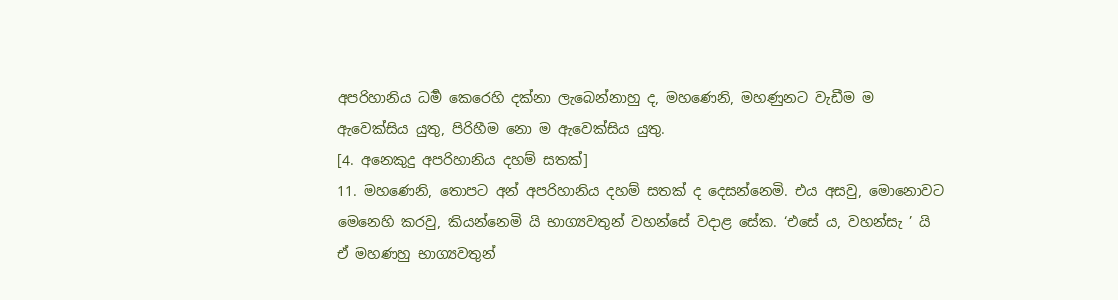අපරිහානිය ධර්‍ම කෙරෙහි දක්නා ලැබෙන්නාහු ද, මහණෙනි, මහණුනට වැඩීම ම ඇවෙක්සිය යුතු, පිරිහීම නො ම ඇවෙක්සිය යුතු.
[4. අනෙකුදු අපරිහානිය දහම් සතක්]
11. මහණෙනි, තොපට අන් අපරිහානිය දහම් සතක් ද දෙසන්නෙමි. එය අසවු, මොනොවට මෙනෙහි කරවු, කියන්නෙමි යි භාග්‍යවතුන් වහන්සේ වදාළ සේක. ‘එසේ ය, වහන්සැ ’ යි ඒ මහණහු භාග්‍යවතුන්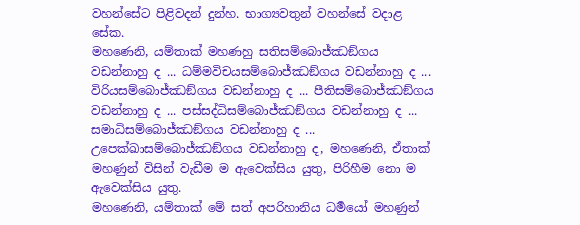වහන්සේට පිළිවදන් දුන්හ. භාග්‍යවතුන් වහන්සේ වදාළ සේක.
මහණෙනි, යම්තාක් මහණහු සතිසම්බොජ්ඣඞ්ගය වඩන්නාහු ද ... ධම්මවිචයසම්බොජ්ඣඞ්ගය වඩන්නාහු ද ... විරියසම්බොජ්ඣඞ්ගය වඩන්නාහු ද ... පීතිසම්බොජ්ඣඞ්ගය වඩන්නාහු ද ... පස්සද්ධිසම්බොජ්ඣඞ්ගය වඩන්නාහු ද ... සමාධිසම්බොජ්ඣඞ්ගය වඩන්නාහු ද ... උපෙක්ඛාසම්බොජ්ඣඞ්ගය වඩන්නාහු ද, මහණෙනි, ඒතාක් මහණුන් විසින් වැඩීම ම ඇවෙක්සිය යුතු, පිරිහීම නො ම ඇවෙක්සිය යුතු.
මහණෙනි, යම්තාක් මේ සත් අපරිහානිය ධර්‍මයෝ මහණුන්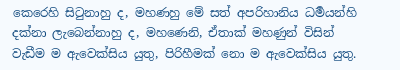කෙරෙහි සිටුනාහු ද, මහණහු මේ සත් අපරිහානිය ධර්‍මයන්හි දක්නා ලැබෙන්නාහු ද, මහණෙනි, ඒතාක් මහණුන් විසින් වැඩීම ම ඇවෙක්සිය යුතු, පිරිහීමක් නො ම ඇවෙක්සිය යුතු.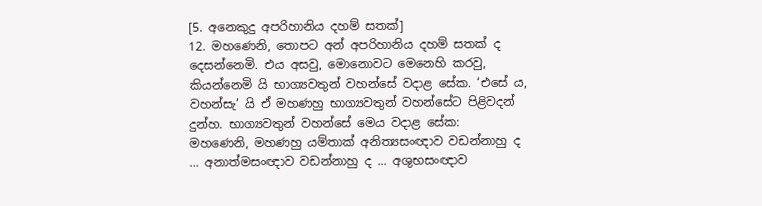[5. අනෙකුදු අපරිහානිය දහම් සතක්]
12. මහණෙනි, තොපට අන් අපරිහානිය දහම් සතක් ද දෙසන්නෙමි. එය අසවු, මොනොවට මෙනෙහි කරවු, කියන්නෙමි යි භාග්‍යවතුන් වහන්සේ වදාළ සේක. ‘එසේ ය, වහන්සැ’ යි ඒ මහණහු භාග්‍යවතුන් වහන්සේට පිළිවදන් දුන්හ. භාග්‍යවතුන් වහන්සේ මෙය වදාළ සේක:
මහණෙනි, මහණහු යම්තාක් අනිත්‍යසංඥාව වඩන්නාහු ද … අනාත්මසංඥාව වඩන්නාහු ද ... අශුභසංඥාව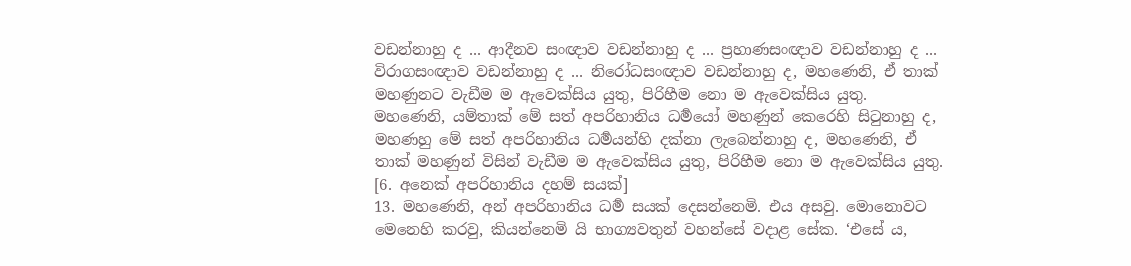වඩන්නාහු ද ... ආදීනව සංඥාව වඩන්නාහු ද ... ප්‍රහාණසංඥාව වඩන්නාහු ද ... විරාගසංඥාව වඩන්නාහු ද ... නිරෝධසංඥාව වඩන්නාහු ද, මහණෙනි, ඒ තාක් මහණුනට වැඩීම ම ඇවෙක්සිය යුතු, පිරිහීම නො ම ඇවෙක්සිය යුතු.
මහණෙනි, යම්තාක් මේ සත් අපරිහානිය ධර්‍මයෝ මහණුන් කෙරෙහි සිටුනාහු ද, මහණහු මේ සත් අපරිහානිය ධර්‍මයන්හි දක්නා ලැබෙන්නාහු ද, මහණෙනි, ඒ තාක් මහණුන් විසින් වැඩීම ම ඇවෙක්සිය යුතු, පිරිහීම නො ම ඇවෙක්සිය යුතු.
[6. අනෙක් අපරිහානිය දහම් සයක්]
13. මහණෙනි, අන් අපරිහානිය ධර්‍ම සයක් දෙසන්නෙමි. එය අසවු. මොනොවට මෙනෙහි කරවු, කියන්නෙමි යි භාග්‍යවතුන් වහන්සේ වදාළ සේක. ‘එසේ ය,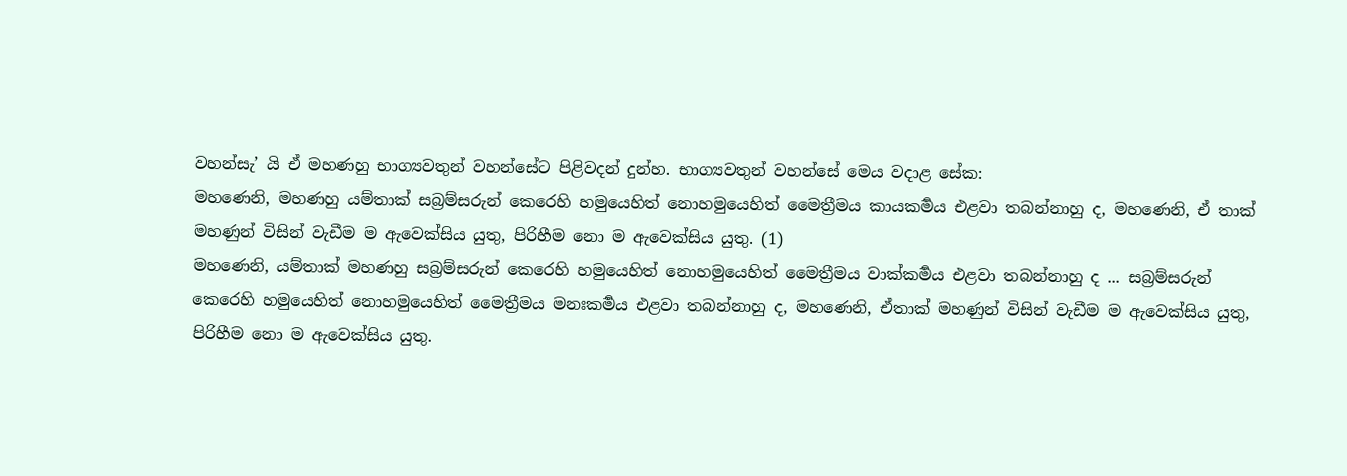වහන්සැ’ යි ඒ මහණහු භාග්‍යවතුන් වහන්සේට පිළිවදන් දුන්හ. භාග්‍යවතුන් වහන්සේ මෙය වදාළ සේක:
මහණෙනි, මහණහු යම්තාක් සබ්‍රම්සරුන් කෙරෙහි හමුයෙහිත් නොහමුයෙහිත් මෛත්‍රීමය කායකර්‍මය එළවා තබන්නාහු ද, මහණෙනි, ඒ තාක් මහණුන් විසින් වැඩීම ම ඇවෙක්සිය යුතු, පිරිහීම නො ම ඇවෙක්සිය යුතු. (1)
මහණෙනි, යම්තාක් මහණහු සබ්‍රම්සරුන් කෙරෙහි හමුයෙහිත් නොහමුයෙහිත් මෛත්‍රීමය වාක්කර්‍මය එළවා තබන්නාහු ද ... සබ්‍රම්සරුන් කෙරෙහි හමුයෙහිත් නොහමුයෙහිත් මෛත්‍රීමය මනඃකර්‍මය එළවා තබන්නාහු ද, මහණෙනි, ඒතාක් මහණුන් විසින් වැඩීම ම ඇවෙක්සිය යුතු, පිරිහීම නො ම ඇවෙක්සිය යුතු.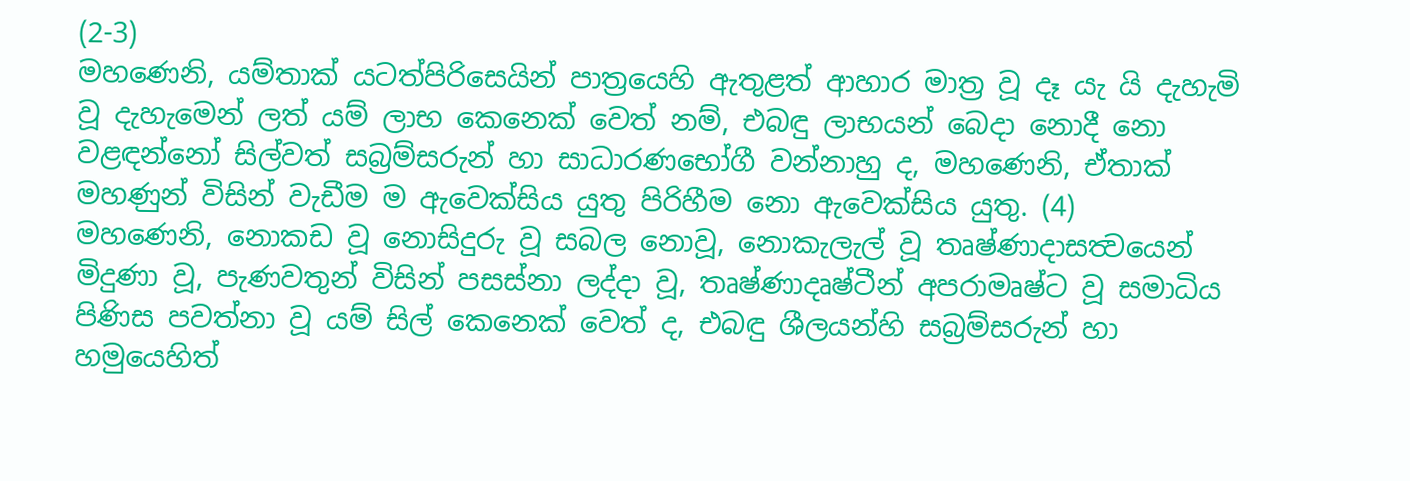(2-3)
මහණෙනි, යම්තාක් යටත්පිරිසෙයින් පාත්‍රයෙහි ඇතුළත් ආහාර මාත්‍ර වූ දෑ යැ යි දැහැමි වූ දැහැමෙන් ලත් යම් ලාභ කෙනෙක් වෙත් නම්, එබඳු ලාභයන් බෙදා නොදී නො වළඳන්නෝ සිල්වත් සබ්‍රම්සරුන් හා සාධාරණභෝගී වන්නාහු ද, මහණෙනි, ඒතාක් මහණුන් විසින් වැඩීම ම ඇවෙක්සිය යුතු පිරිහීම නො ඇවෙක්සිය යුතු. (4)
මහණෙනි, නොකඩ වූ නොසිදුරු වූ සබල නොවූ, නොකැලැල් වූ තෘෂ්ණාදාසත්‍වයෙන් මිදුණා වූ, පැණවතුන් විසින් පසස්නා ලද්දා වූ, තෘෂ්ණාදෘෂ්ටීන් අපරාමෘෂ්ට වූ සමාධිය පිණිස පවත්නා වූ යම් සිල් කෙනෙක් වෙත් ද, එබඳු ශීලයන්හි සබ්‍රම්සරුන් හා හමුයෙහිත්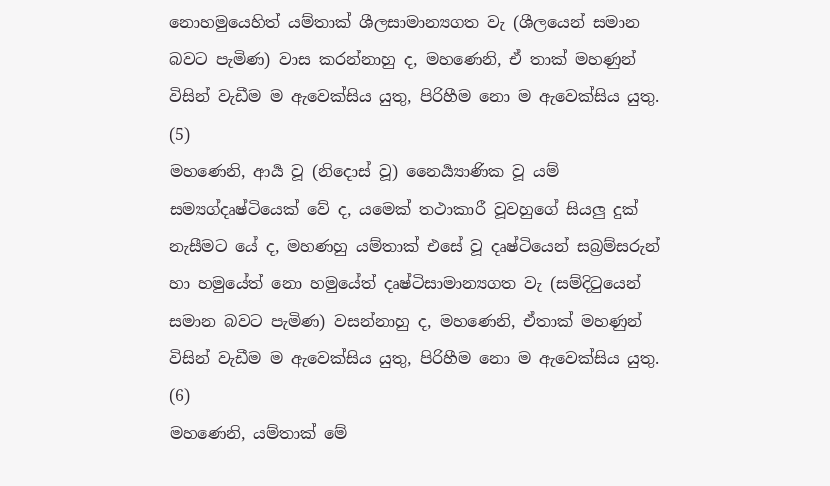නොහමුයෙහිත් යම්තාක් ශීලසාමාන්‍යගත වැ (ශීලයෙන් සමාන බවට පැමිණ) වාස කරන්නාහු ද, මහණෙනි, ඒ තාක් මහණුන් විසින් වැඩීම ම ඇවෙක්සිය යුතු, පිරිහීම නො ම ඇවෙක්සිය යුතු. (5)
මහණෙනි, ආර්‍ය වූ (නිදොස් වූ) නෛර්‍ය්‍යාණික වූ යම් සම්‍යග්දෘෂ්ටියෙක් වේ ද, යමෙක් තථාකාරී වූවහුගේ සියලු දුක් නැසීමට යේ ද, මහණහු යම්තාක් එසේ වූ දෘෂ්ටියෙන් සබ්‍රම්සරුන් හා හමුයේත් නො හමුයේත් දෘෂ්ටිසාමාන්‍යගත වැ (සම්දිටුයෙන් සමාන බවට පැමිණ) වසන්නාහු ද, මහණෙනි, ඒතාක් මහණුන් විසින් වැඩීම ම ඇවෙක්සිය යුතු, පිරිහීම නො ම ඇවෙක්සිය යුතු. (6)
මහණෙනි, යම්තාක් මේ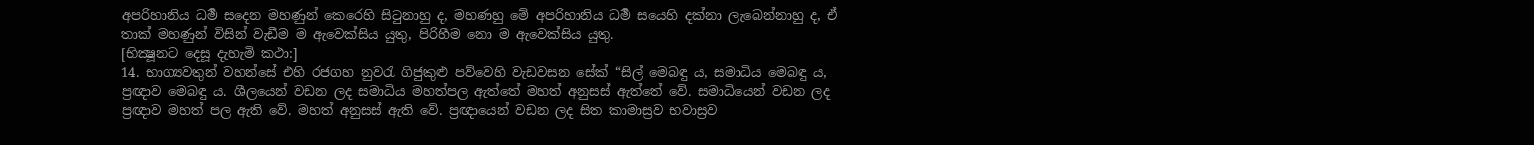අපරිහානිය ධර්‍ම සදෙන මහණුන් කෙරෙහි සිටුනාහු ද, මහණහු මේ අපරිහානිය ධර්‍ම සයෙහි දක්නා ලැබෙන්නාහු ද, ඒ තාක් මහණුන් විසින් වැඩීම ම ඇවෙක්සිය යුතු, පිරිහීම නො ම ඇවෙක්සිය යුතු.
[භික්‍ෂූනට දෙසූ දැහැමි කථා:]
14. භාග්‍යවතුන් වහන්සේ එහි රජගහ නුවරැ ගිජුකුළු පව්වෙහි වැඩවසන සේක් “සිල් මෙබඳු ය, සමාධිය මෙබඳු ය, ප්‍රඥාව මෙබඳු ය. ශීලයෙන් වඩන ලද සමාධිය මහත්පල ඇත්තේ මහත් අනුසස් ඇත්තේ වේ. සමාධියෙන් වඩන ලද ප්‍රඥාව මහත් පල ඇති වේ. මහත් අනුසස් ඇති වේ. ප්‍රඥායෙන් වඩන ලද සිත කාමාස්‍රව භවාස්‍රව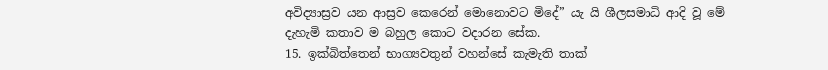අවිද්‍යාස්‍රව යන ආස්‍රව කෙරෙන් මොනොවට මිදේ” යැ යි ශීලසමාධි ආදි වූ මේ දැහැමි කතාව ම බහුල කොට වදාරන සේක.
15. ඉක්බිත්තෙන් භාග්‍යවතුන් වහන්සේ කැමැති තාක්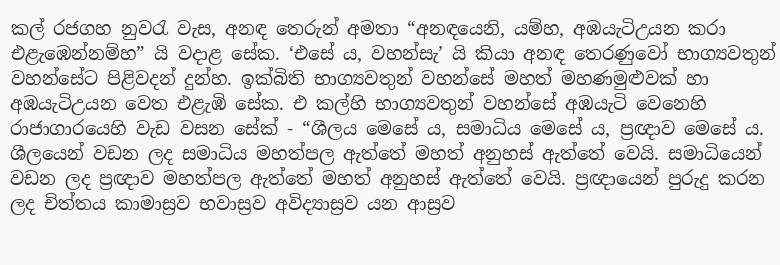කල් රජගහ නුවරැ වැස, අනඳ තෙරුන් අමතා “අනඳයෙනි, යම්හ, අඹයැටිඋයන කරා එළැඹෙන්නම්හ” යි වදාළ සේක. ‘එසේ ය, වහන්සැ’ යි කියා අනඳ තෙරණුවෝ භාග්‍යවතුන් වහන්සේට පිළිවදන් දුන්හ. ඉක්බිති භාග්‍යවතුන් වහන්සේ මහත් මහණමුළුවක් හා අඹයැටිඋයන වෙත එළැඹි සේක. එ කල්හි භාග්‍යවතුන් වහන්සේ අඹයැටි වෙනෙහි රාජාගාරයෙහි වැඩ වසන සේක් - “ශීලය මෙසේ ය, සමාධිය මෙසේ ය, ප්‍රඥාව මෙසේ ය. ශීලයෙන් වඩන ලද සමාධිය මහත්පල ඇත්තේ මහත් අනුහස් ඇත්තේ වෙයි. සමාධියෙන් වඩන ලද ප්‍රඥාව මහත්පල ඇත්තේ මහත් අනුහස් ඇත්තේ වෙයි. ප්‍රඥායෙන් පුරුදු කරන ලද චිත්තය කාමාස්‍රව භවාස්‍රව අවිද්‍යාස්‍රව යන ආස්‍රව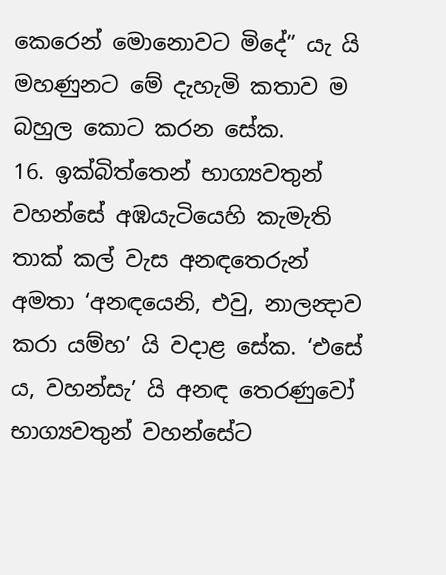කෙරෙන් මොනොවට මිදේ” යැ යි මහණුනට මේ දැහැමි කතාව ම බහුල කොට කරන සේක.
16. ඉක්බිත්තෙන් භාග්‍යවතුන් වහන්සේ අඹයැටියෙහි කැමැති තාක් කල් වැස අනඳතෙරුන් අමතා ‘අනඳයෙනි, එවු, නාලන්‍දාව කරා යම්හ’ යි වදාළ සේක. ‘එසේ ය, වහන්සැ’ යි අනඳ තෙරණුවෝ භාග්‍යවතුන් වහන්සේට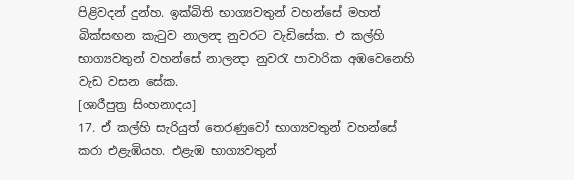පිළිවදන් දුන්හ. ඉක්බිති භාග්‍යවතුන් වහන්සේ මහත් බික්සඟන කැටුව නාලන්‍ද නුවරට වැඩිසේක. එ කල්හි භාග්‍යවතුන් වහන්සේ නාලන්‍දා නුවරැ පාවාරික අඹවෙනෙහි වැඩ වසන සේක.
[ශාරීපුත්‍ර සිංහනාදය]
17. ඒ කල්හි සැරියුත් තෙරණුවෝ භාග්‍යවතුන් වහන්සේ කරා එළැඹියහ. එළැඹ භාග්‍යවතුන්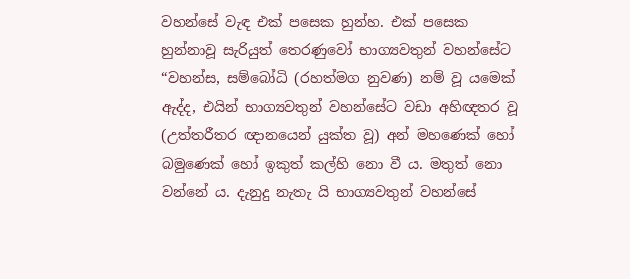වහන්සේ වැඳ එක් පසෙක හුන්හ. එක් පසෙක හුන්නාවූ සැරියුත් තෙරණුවෝ භාග්‍යවතුන් වහන්සේට “වහන්ස, සම්බෝධි (රහත්මග නුවණ) නම් වූ යමෙක් ඇද්ද, එයින් භාග්‍යවතුන් වහන්සේට වඩා අහිඥතර වූ (උත්තරීතර ඥානයෙන් යුක්ත වූ) අන් මහණෙක් හෝ බමුණෙක් හෝ ඉකුත් කල්හි නො වී ය. මතුත් නො වන්නේ ය. දැනුදු නැතැ යි භාග්‍යවතුන් වහන්සේ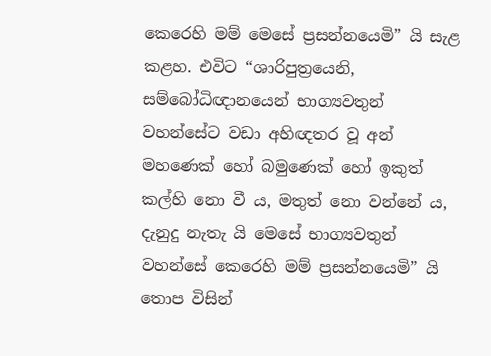කෙරෙහි මම් මෙසේ ප්‍රසන්නයෙමි” යි සැළ කළහ. එවිට “ශාරිපුත්‍රයෙනි, සම්බෝධිඥානයෙන් භාග්‍යවතුන් වහන්සේට වඩා අහිඥතර වූ අන් මහණෙක් හෝ බමුණෙක් හෝ ඉකුත් කල්හි නො වී ය, මතුත් නො වන්නේ ය, දැනුදු නැතැ යි මෙසේ භාග්‍යවතුන් වහන්සේ කෙරෙහි මම් ප්‍රසන්නයෙමි” යි තොප විසින්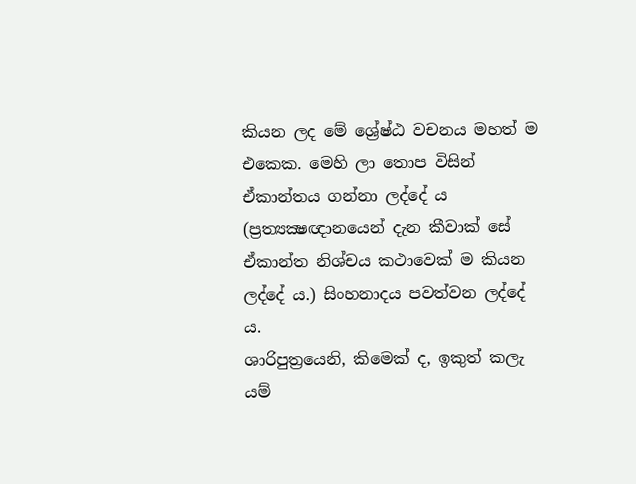කියන ලද මේ ශ්‍රේෂ්ඨ වචනය මහත් ම එකෙක. මෙහි ලා තොප විසින් ඒකාන්තය ගන්නා ලද්දේ ය (ප්‍රත්‍යක්‍ෂඥානයෙන් දැන කීවාක් සේ ඒකාන්ත නිශ්චය කථාවෙක් ම කියන ලද්දේ ය.) සිංහනාදය පවත්වන ලද්දේ ය.
ශාරිපුත්‍රයෙනි, කිමෙක් ද, ඉකුත් කලැ යම්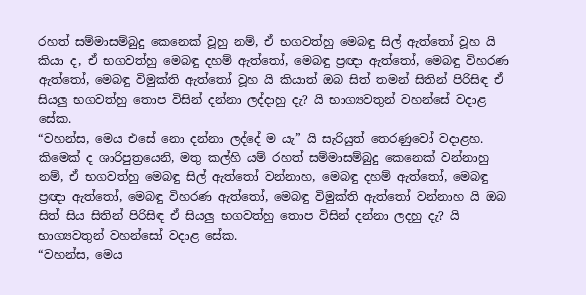රහත් සම්මාසම්බුදු කෙනෙක් වූහු නම්, ඒ භගවත්හු මෙබඳු සිල් ඇත්තෝ වූහ යි කියා ද, ඒ භගවත්හු මෙබඳු දහම් ඇත්තෝ, මෙබඳු ප්‍රඥා ඇත්තෝ, මෙබඳු විහරණ ඇත්තෝ, මෙබඳු විමුක්ති ඇත්තෝ වූහ යි කියාත් ඔබ සිත් තමන් සිතින් පිරිසිඳ ඒ සියලු භගවත්හු තොප විසින් දන්නා ලද්දාහු දැ? යි භාග්‍යවතුන් වහන්සේ වදාළ සේක.
“වහන්ස, මෙය එසේ නො දන්නා ලද්දේ ම යැ” යි සැරියුත් තෙරණුවෝ වදාළහ.
කිමෙක් ද ශාරිපුත්‍රයෙනි, මතු කල්හි යම් රහත් සම්මාසම්බුදු කෙනෙක් වන්නාහු නම්, ඒ භගවත්හු මෙබඳු සිල් ඇත්තෝ වන්නාහ, මෙබඳු දහම් ඇත්තෝ, මෙබඳු ප්‍රඥා ඇත්තෝ, මෙබඳු විහරණ ඇත්තෝ, මෙබඳු විමුක්ති ඇත්තෝ වන්නාහ යි ඔබ සිත් සිය සිතින් පිරිසිඳ ඒ සියලු භගවත්හු තොප විසින් දන්නා ලදහු දැ? යි භාග්‍යවතුන් වහන්සෝ වදාළ සේක.
“වහන්ස, මෙය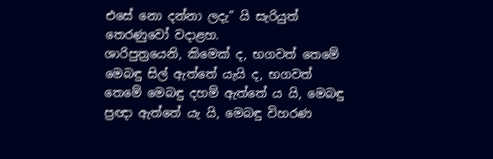එසේ නො දන්නා ලදැ” යි සැරියුත් තෙරණුවෝ වදාළහ.
ශාරිපුත්‍රයෙනි, කිමෙක් ද, භගවත් තෙමේ මෙබඳු සිල් ඇත්තේ යැයි ද, භගවත් තෙමේ මෙබඳු දහම් ඇත්තේ ය යි, මෙබඳු ප්‍රඥා ඇත්තේ යැ යි, මෙබඳු විහරණ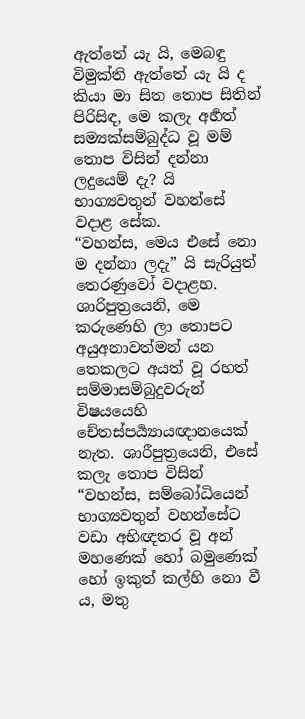ඇත්තේ යැ යි, මෙබඳු විමුක්ති ඇත්තේ යැ යි ද කියා මා සිත තොප සිතින් පිරිසිඳ, මෙ කලැ අර්‍හත් සම්‍යක්සම්බුද්ධ වූ මම් තොප විසින් දන්නා ලදුයෙම් දැ? යි භාග්‍යවතුන් වහන්සේ වදාළ සේක.
“වහන්ස, මෙය එසේ නො ම දන්නා ලදැ” යි සැරියුත් තෙරණුවෝ වදාළහ.
ශාරිපුත්‍රයෙනි, මෙ කරුණෙහි ලා තොපට අයුඅනාවත්මන් යන තෙකලට අයත් වූ රහත් සම්මාසම්බුදුවරුන් විෂයයෙහි චේතස්පර්‍ය්‍යායඥානයෙක් නැත. ශාරීපුත්‍රයෙනි, එසේ කලැ තොප විසින් “වහන්ස, සම්බෝධියෙන් භාග්‍යවතුන් වහන්සේට වඩා අභිඥතර වූ අන් මහණෙක් හෝ බමුණෙක් හෝ ඉකුත් කල්හි නො වී ය, මතු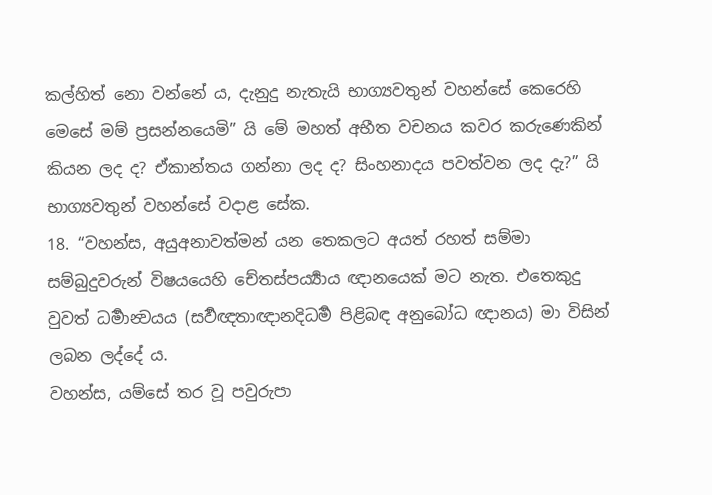කල්හිත් නො වන්නේ ය, දැනුදු නැතැයි භාග්‍යවතුන් වහන්සේ කෙරෙහි මෙසේ මම් ප්‍රසන්නයෙමි” යි මේ මහත් අභීත වචනය කවර කරුණෙකින් කියන ලද ද? ඒකාන්තය ගන්නා ලද ද? සිංහනාදය පවත්වන ලද දැ?” යි භාග්‍යවතුන් වහන්සේ වදාළ සේක.
18. “වහන්ස, අයුඅනාවත්මන් යන තෙකලට අයත් රහත් සම්මා සම්බුදුවරුන් විෂයයෙහි චේතස්පර්‍ය්‍යාය ඥානයෙක් මට නැත. එතෙකුදු වුවත් ධර්‍මාන්‍වයය (සර්‍වඥතාඥානදිධර්‍ම පිළිබඳ අනුබෝධ ඥානය) මා විසින් ලබන ලද්දේ ය.
වහන්ස, යම්සේ තර වූ පවුරුපා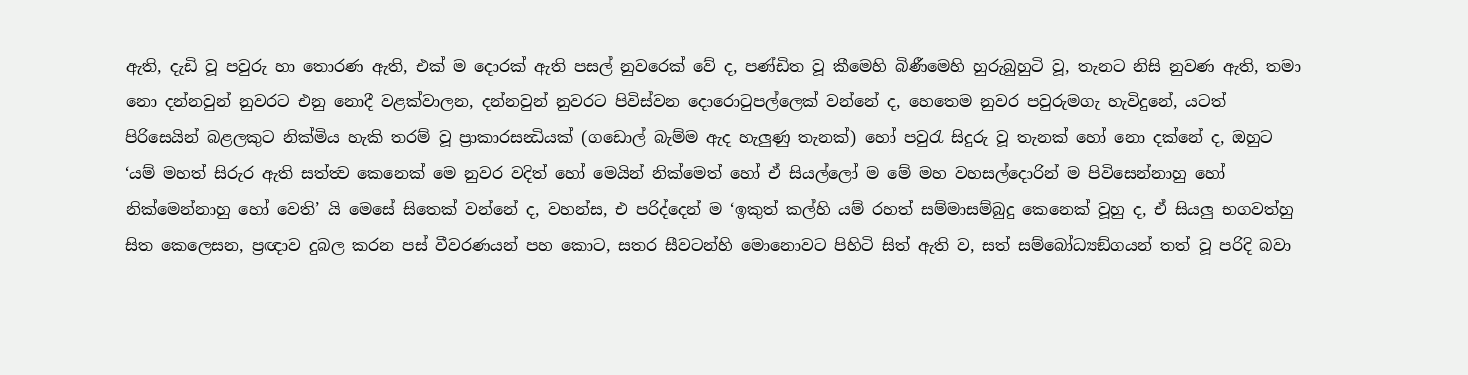ඇති, දැඩි වූ පවුරු හා තොරණ ඇති, එක් ම දොරක් ඇති පසල් නුවරෙක් වේ ද, පණ්ඩිත වූ කීමෙහි බිණීමෙහි හුරුබුහුටි වූ, තැනට නිසි නුවණ ඇති, තමා නො දන්නවුන් නුවරට එනු නොදී වළක්වාලන, දන්නවුන් නුවරට පිවිස්වන දොරොටුපල්ලෙක් වන්නේ ද, හෙතෙම නුවර පවුරුමගැ හැවිදුනේ, යටත් පිරිසෙයින් බළලකුට නික්මිය හැකි තරම් වූ ප්‍රාකාරසන්‍ධියක් (ගඩොල් බැම්ම ඇද හැලුණු තැනක්) හෝ පවුරැ සිදුරු වූ තැනක් හෝ නො දක්නේ ද, ඔහුට ‘යම් මහත් සිරුර ඇති සත්ත්‍ව කෙනෙක් මෙ නුවර වදිත් හෝ මෙයින් නික්මෙත් හෝ ඒ සියල්ලෝ ම මේ මහ වහසල්දොරින් ම පිවිසෙන්නාහු හෝ නික්මෙන්නාහු හෝ වෙති’ යි මෙසේ සිතෙක් වන්නේ ද, වහන්ස, එ පරිද්දෙන් ම ‘ඉකුත් කල්හි යම් රහත් සම්මාසම්බුදු කෙනෙක් වූහු ද, ඒ සියලු භගවත්හු සිත කෙලෙසන, ප්‍රඥාව දුබල කරන පස් වීවරණයන් පහ කොට, සතර සීවටන්හි මොනොවට පිහිටි සිත් ඇති ව, සත් සම්බෝධ්‍යඞ්ගයන් තත් වූ පරිදි බවා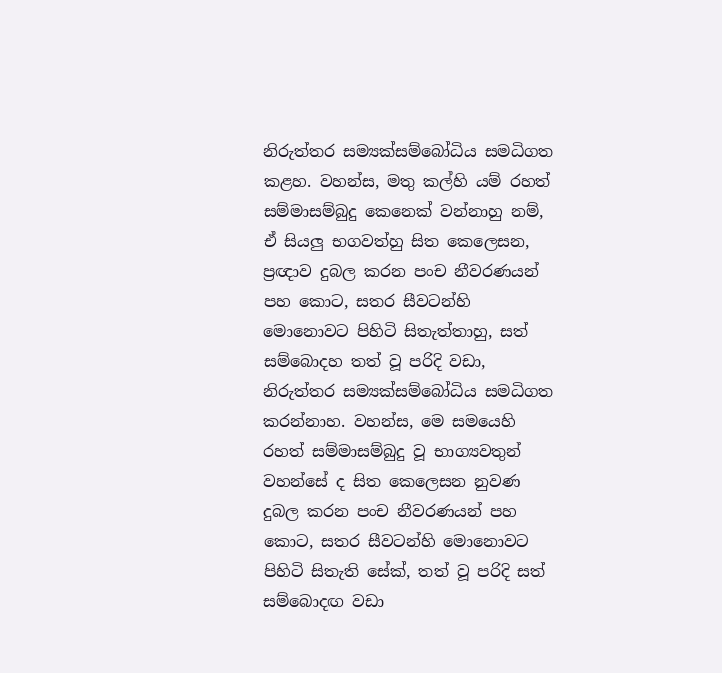නිරුත්තර සම්‍යක්සම්බෝධිය සමධිගත කළහ. වහන්ස, මතු කල්හි යම් රහත් සම්මාසම්බුදු කෙනෙක් වන්නාහු නම්, ඒ සියලු භගවත්හු සිත කෙලෙසන, ප්‍රඥාව දුබල කරන පංච නීවරණයන් පහ කොට, සතර සීවටන්හි මොනොවට පිහිටි සිතැත්තාහු, සත් සම්බොදහ තත් වූ පරිදි වඩා, නිරුත්තර සම්‍යක්සම්බෝධිය සමධිගත කරන්නාහ. වහන්ස, මෙ සමයෙහි රහත් සම්මාසම්බුදු වූ භාග්‍යවතුන් වහන්සේ ද සිත කෙලෙසන නුවණ දුබල කරන පංච නීවරණයන් පහ කොට, සතර සීවටන්හි මොනොවට පිහිටි සිතැති සේක්, තත් වූ පරිදි සත් සම්බොදඟ වඩා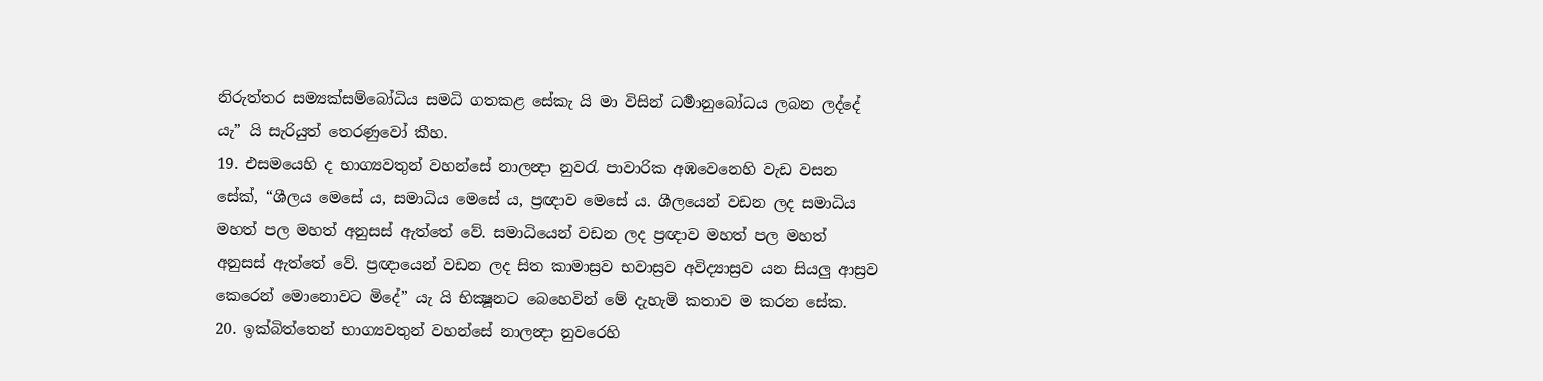නිරුත්තර සම්‍යක්සම්බෝධිය සමධි ගතකළ සේකැ යි මා විසින් ධර්‍මානුබෝධය ලබන ලද්දේ යැ” යි සැරියුත් තෙරණුවෝ කීහ.
19. එසමයෙහි ද භාග්‍යවතුන් වහන්සේ නාලන්‍දා නුවරැ පාවාරික අඹවෙනෙහි වැඩ වසන සේක්, “ශීලය මෙසේ ය, සමාධිය මෙසේ ය, ප්‍රඥාව මෙසේ ය. ශීලයෙන් වඩන ලද සමාධිය මහත් පල මහත් අනුසස් ඇත්තේ වේ. සමාධියෙන් වඩන ලද ප්‍රඥාව මහත් පල මහත් අනුසස් ඇත්තේ වේ. ප්‍රඥායෙන් වඩන ලද සිත කාමාස්‍රව භවාස්‍රව අවිද්‍යාස්‍රව යන සියලු ආස්‍රව කෙරෙන් මොනොවට මිදේ” යැ යි භික්‍ෂූනට බෙහෙවින් මේ දැහැමි කතාව ම කරන සේක.
20. ඉක්බිත්තෙන් භාග්‍යවතුන් වහන්සේ නාලන්‍දා නුවරෙහි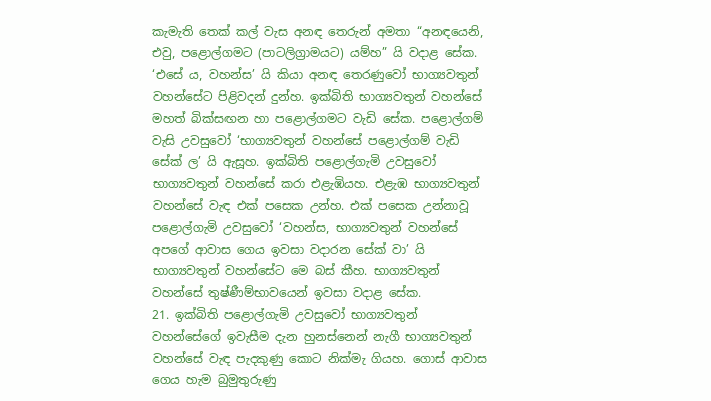කැමැති තෙක් කල් වැස අනඳ තෙරුන් අමතා “අනඳයෙනි, එවු, පළොල්ගමට (පාටලිග්‍රාමයට) යම්හ” යි වදාළ සේක. ‘එසේ ය, වහන්ස’ යි කියා අනඳ තෙරණුවෝ භාග්‍යවතුන් වහන්සේට පිළිවදන් දුන්හ. ඉක්බිති භාග්‍යවතුන් වහන්සේ මහත් බික්සඟන හා පළොල්ගමට වැඩි සේක. පළොල්ගම් වැසි උවසුවෝ ‘භාග්‍යවතුන් වහන්සේ පළොල්ගම් වැඩි සේක් ල’ යි ඇසූහ. ඉක්බිති පළොල්ගැමි උවසුවෝ භාග්‍යවතුන් වහන්සේ කරා එළැඹියහ. එළැඹ භාග්‍යවතුන් වහන්සේ වැඳ එක් පසෙක උන්හ. එක් පසෙක උන්නාවූ පළොල්ගැමි උවසුවෝ ‘වහන්ස, භාග්‍යවතුන් වහන්සේ අපගේ ආවාස ගෙය ඉවසා වදාරන සේක් වා’ යි භාග්‍යවතුන් වහන්සේට මෙ බස් කීහ. භාග්‍යවතුන් වහන්සේ තුෂ්ණීම්භාවයෙන් ඉවසා වදාළ සේක.
21. ඉක්බිති පළොල්ගැමි උවසුවෝ භාග්‍යවතුන් වහන්සේගේ ඉවැසීම දැන හුනස්නෙන් නැගී භාග්‍යවතුන් වහන්සේ වැඳ පැදකුණු කොට නික්මැ ගියහ. ගොස් ආවාස ගෙය හැම බුමුතුරුණු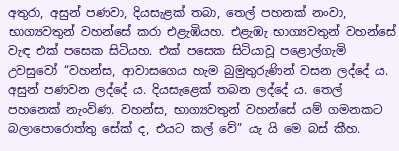අතුරා, අසුන් පණවා, දියසැළක් තබා, තෙල් පහනක් නංවා, භාග්‍යවතුන් වහන්සේ කරා එළැඹියහ. එළැඹැ භාග්‍යවතුන් වහන්සේ වැඳ එක් පසෙක සිටියහ. එක් පසෙක සිටියාවූ පළොල්ගැමි උවසුවෝ “වහන්ස, ආවාසගෙය හැම බුමුතුරුණින් වසන ලද්දේ ය. අසුන් පණවන ලද්දේ ය. දියසැළෙක් තබන ලද්දේ ය. තෙල් පහනෙක් නැංවිණ. වහන්ස, භාග්‍යවතුන් වහන්සේ යම් ගමනකට බලාපොරොත්තු සේක් ද, එයට කල් වේ” යැ යි මෙ බස් කීහ.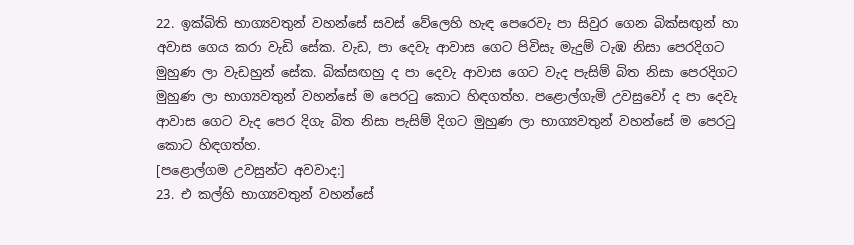22. ඉක්බිති භාග්‍යවතුන් වහන්සේ සවස් වේලෙහි හැඳ පෙරෙවැ පා සිවුර ගෙන බික්සඟුන් හා අවාස ගෙය කරා වැඩි සේක. වැඩ, පා දෙවැ ආවාස ගෙට පිවිසැ මැදුම් ටැඹ නිසා පෙරදිගට මුහුණ ලා වැඩහුන් සේක. බික්සඟහු ද පා දෙවැ ආවාස ගෙට වැද පැසිම් බිත නිසා පෙරදිගට මුහුණ ලා භාග්‍යවතුන් වහන්සේ ම පෙරටු කොට හිඳගත්හ. පළොල්ගැමි උවසුවෝ ද පා දෙවැ ආවාස ගෙට වැද පෙර දිගැ බිත නිසා පැසිම් දිගට මුහුණ ලා භාග්‍යවතුන් වහන්සේ ම පෙරටු කොට හිඳගත්හ.
[පළොල්ගම උවසුන්ට අවවාද:]
23. එ කල්හි භාග්‍යවතුන් වහන්සේ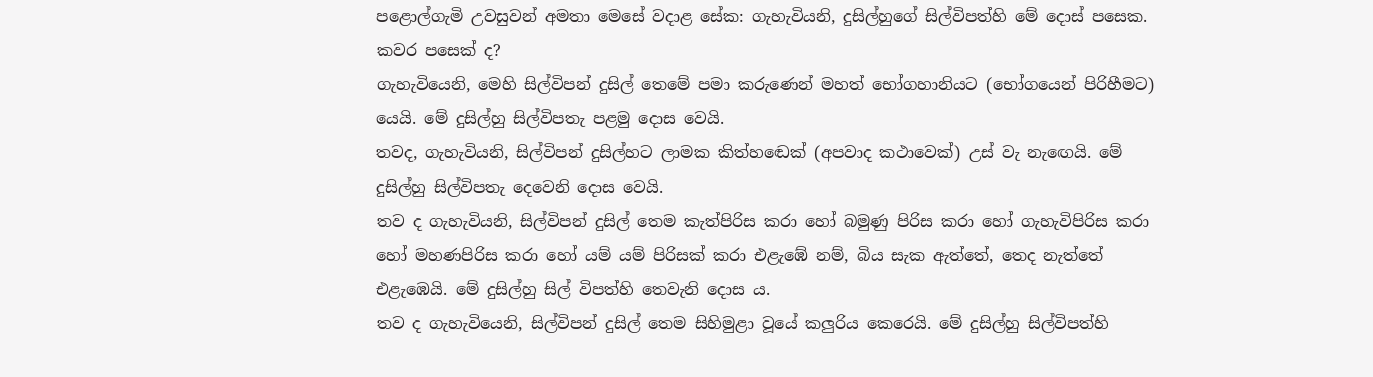පළොල්ගැමි උවසුවන් අමතා මෙසේ වදාළ සේක: ගැහැවියනි, දුසිල්හුගේ සිල්විපත්හි මේ දොස් පසෙක. කවර පසෙක් ද?
ගැහැවියෙනි, මෙහි සිල්විපන් දුසිල් තෙමේ පමා කරුණෙන් මහත් භෝගහානියට (භෝගයෙන් පිරිහීමට) යෙයි. මේ දුසිල්හු සිල්විපතැ පළමු දොස වෙයි.
තවද, ගැහැවියනි, සිල්විපන් දුසිල්හට ලාමක කිත්හඬෙක් (අපවාද කථාවෙක්) උස් වැ නැඟෙයි. මේ දුසිල්හු සිල්විපතැ දෙවෙනි දොස වෙයි.
තව ද ගැහැවියනි, සිල්විපන් දුසිල් තෙම කැත්පිරිස කරා හෝ බමුණු පිරිස කරා හෝ ගැහැවිපිරිස කරා හෝ මහණපිරිස කරා හෝ යම් යම් පිරිසක් කරා එළැඹේ නම්, බිය සැක ඇත්තේ, තෙද නැත්තේ එළැඹෙයි. මේ දුසිල්හු සිල් විපත්හි තෙවැනි දොස ය.
තව ද ගැහැවියෙනි, සිල්විපන් දුසිල් තෙම සිහිමුළා වූයේ කලුරිය කෙරෙයි. මේ දුසිල්හු සිල්විපත්හි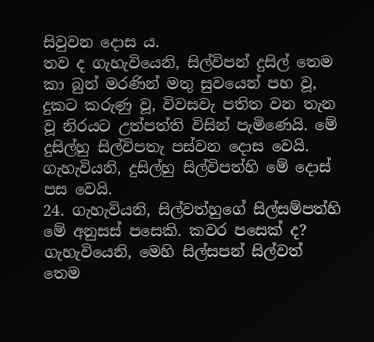සිවුවන දොස ය.
තව ද ගැහැවියෙනි, සිල්විපන් දුසිල් තෙම කා බුන් මරණින් මතු සුවයෙන් පහ වූ, දුකට කරුණු වූ, විවසවැ පතිත වන තැන වූ නිරයට උත්පත්ති විසින් පැමිණෙයි. මේ දුසිල්හු සිල්විපතැ පස්වන දොස වෙයි.
ගැහැවියනි, දුසිල්හු සිල්විපත්හි මේ දොස් පස වෙයි.
24. ගැහැවියනි, සිල්වත්හුගේ සිල්සම්පත්හි මේ අනුසස් පසෙකි. කවර පසෙක් ද?
ගැහැවියෙනි, මෙහි සිල්සපන් සිල්වත් තෙම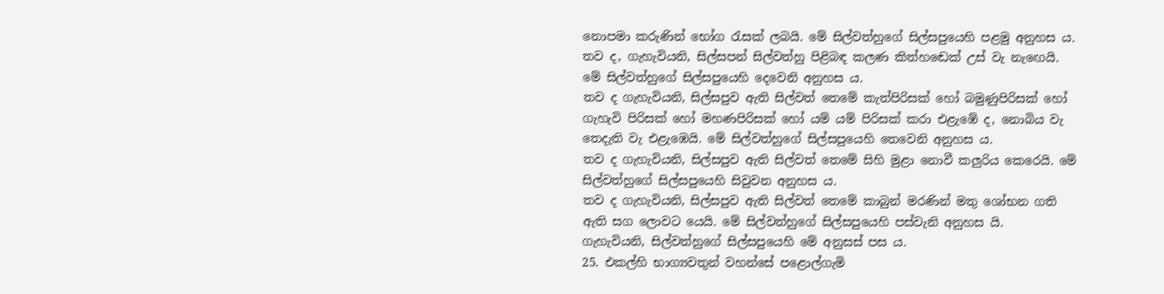නොපමා කරුණින් භෝග රැසක් ලබයි. මේ සිල්වත්හුගේ සිල්සපුයෙහි පළමු අනුහස ය.
තව ද, ගැහැවියනි, සිල්සපන් සිල්වත්හු පිළිබඳ කලණ කිත්හඬෙක් උස් වැ නැඟෙයි. මේ සිල්වත්හුගේ සිල්සපුයෙහි දෙවෙනි අනුහස ය.
තව ද ගැහැවියනි, සිල්සපුව ඇති සිල්වත් තෙමේ කැත්පිරිසක් හෝ බමුණුපිරිසක් හෝ ගැහැවි පිරිසක් හෝ මහණපිරිසක් හෝ යම් යම් පිරිසක් කරා එළැඹේ ද, නොබිය වැ තෙදැති වැ එළැඹෙයි. මේ සිල්වත්හුගේ සිල්සපුයෙහි තෙවෙනි අනුහස ය.
තව ද ගැහැවියනි, සිල්සපුව ඇති සිල්වත් තෙමේ සිහි මුළා නොවී කලුරිය කෙරෙයි. මේ සිල්වත්හුගේ සිල්සපුයෙහි සිවුවන අනුහස ය.
තව ද ගැහැවියනි, සිල්සපුව ඇති සිල්වත් තෙමේ කාබුන් මරණින් මතු ශෝභන ගති ඇති සග ලොවට යෙයි. මේ සිල්වත්හුගේ සිල්සපුයෙහි පස්වැනි අනුහස යි.
ගැහැවියනි, සිල්වත්හුගේ සිල්සපුයෙහි මේ අනුසස් පස ය.
25. එකල්හි භාග්‍යවතුන් වහන්සේ පළොල්ගැමි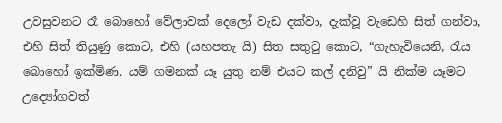උවසුවනට රෑ බොහෝ වේලාවක් දෙලෝ වැඩ දක්වා, දැක්වූ වැඩෙහි සිත් ගන්වා, එහි සිත් තියුණු කොට, එහි (යහපතැ යි) සිත සතුටු කොට, “ගැහැවියෙනි, රැය බොහෝ ඉක්මිණ. යම් ගමනක් යෑ යුතු නම් එයට කල් දනිවු” යි නික්ම යෑමට උද්‍යෝගවත්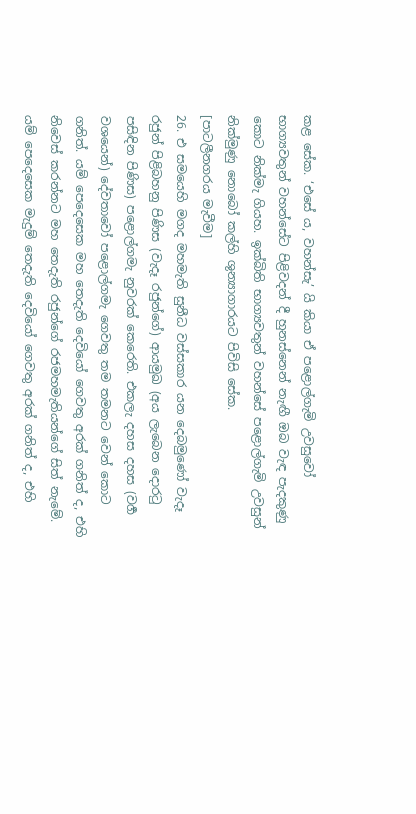කළ සේක. ‘එසේ ය, වහන්සැ’ යි කියා ඒ පළොල්ගැමි උවසුවෝ භාග්‍යවතුන් වහන්සේට පිළිවදන් දී හුනස්නෙන් නැඟී ඔබ වැඳ පැදකුණු කොට නික්මැ ගියහ. ඉක්බිති භාග්‍යවතුන් වහන්සේ පළොල්ගැමි උවසුන් නික්මුණු නොබෝ කල්හි ශුන්‍යාගාරයට පිවිසි සේක.
[පාටලීනගරය මැවීම]
26. එ සමයෙහි මගද මහමැති සුනීධ වස්සකාර යන දෙබමුණෝ වැදෑ රජුන් පිළිබහනු පිණිස (වැදෑ රජුන්ගේ) ආයමුඛ (අය ලැබෙන දොරටු පසිඳින පිණිස) පළොල්ගමැ නුවරක් කෙරෙති. එකලැ දහස දහස (වර්‍ග වශයෙන්) දේවතාවෝ පළොල්ගමැ ගෙවතු තම තමනට වෙන් කොට ගනිත්. යම් පෙදෙසෙක මහ තෙදැති දෙවියෝ ගෙවතු අරක් ගනිත් ද, එහි නිවෙස් කරන්නට මහ තෙදැති රජුන්ගේ රජමහමැතියන්ගේ සිත් නැමේ. යම් පෙදෙසෙක මැදුම් තෙදැති දෙවියෝ ගෙවතු අරක් ගනිත් ද, එහි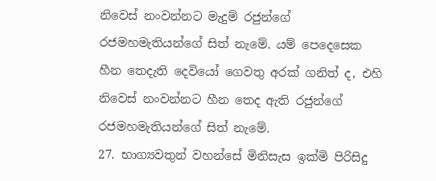නිවෙස් නංවන්නට මැදුම් රජුන්ගේ රජමහමැතියන්ගේ සිත් නැමේ. යම් පෙදෙසෙක හීන තෙදැති දෙවියෝ ගෙවතු අරක් ගනිත් ද, එහි නිවෙස් නංවන්නට හීන තෙද ඇති රජුන්ගේ රජමහමැතියන්ගේ සිත් නැමේ.
27. භාග්‍යවතුන් වහන්සේ මිනිසැස ඉක්මි පිරිසිදු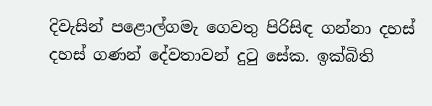දිවැසින් පළොල්ගමැ ගෙවතු පිරිසිඳ ගන්නා දහස් දහස් ගණන් දේවතාවන් දුටු සේක. ඉක්බිති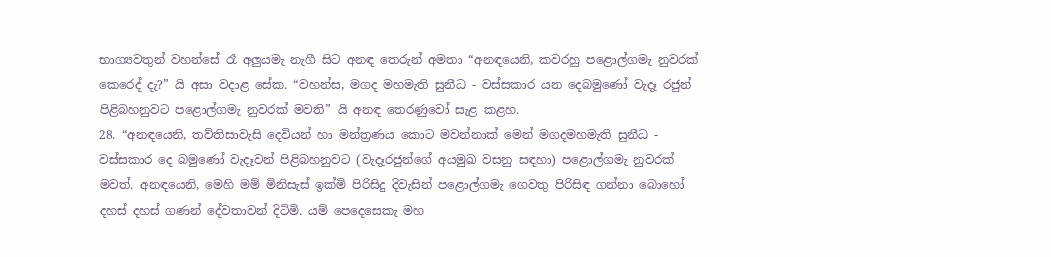භාග්‍යවතුන් වහන්සේ රෑ අලුයමැ නැගී සිට අනඳ තෙරුන් අමතා “අනඳයෙනි, කවරහු පළොල්ගමැ නුවරක් කෙරෙද් දැ?” යි අසා වදාළ සේක. “වහන්ස, මගද මහමැති සුනීධ - වස්සකාර යන දෙබමුණෝ වැදෑ රජුන් පිළිබහනුවට පළොල්ගමැ නුවරක් මවති” යි අනඳ තෙරණුවෝ සැළ කළහ.
28. “අනඳයෙනි, තව්තිසාවැසි දෙවියන් හා මන්ත්‍රණය කොට මවන්නාක් මෙන් මගදමහමැති සුනීධ - වස්සකාර දෙ බමුණෝ වැදෑවන් පිළිබහනුවට (වැදෑරජුන්ගේ අයමුඛ වසනු සඳහා) පළොල්ගමැ නුවරක් මවත්. අනඳයෙනි, මෙහි මම් මිනිසැස් ඉක්මි පිරිසිදු දිවැසින් පළොල්ගමැ ගෙවතු පිරිසිඳ ගන්නා බොහෝ දහස් දහස් ගණන් දේවතාවන් දිටිමි. යම් පෙදෙසෙකැ මහ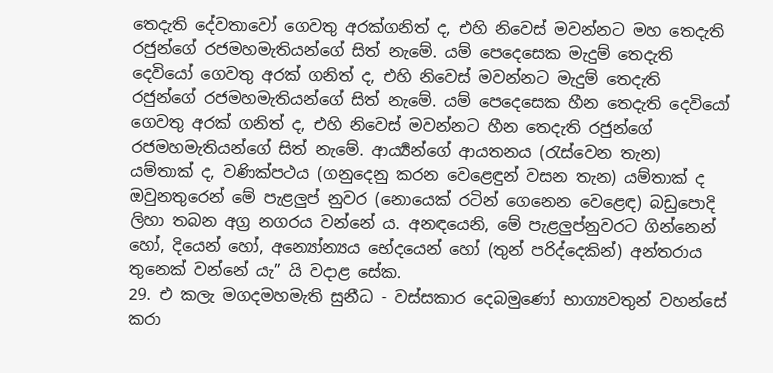තෙදැති දේවතාවෝ ගෙවතු අරක්ගනිත් ද, එහි නිවෙස් මවන්නට මහ තෙදැති රජුන්ගේ රජමහමැතියන්ගේ සිත් නැමේ. යම් පෙදෙසෙක මැදුම් තෙදැති දෙවියෝ ගෙවතු අරක් ගනිත් ද, එහි නිවෙස් මවන්නට මැදුම් තෙදැති රජුන්ගේ රජමහමැතියන්ගේ සිත් නැමේ. යම් පෙදෙසෙක හීන තෙදැති දෙවියෝ ගෙවතු අරක් ගනිත් ද, එහි නිවෙස් මවන්නට හීන තෙදැති රජුන්ගේ රජමහමැතියන්ගේ සිත් නැමේ. ආර්‍ය්‍යන්ගේ ආයතනය (රැස්වෙන තැන) යම්තාක් ද, වණික්පථය (ගනුදෙනු කරන වෙළෙඳුන් වසන තැන) යම්තාක් ද ඔවුනතුරෙන් මේ පැළලුප් නුවර (නොයෙක් රටින් ගෙනෙන වෙළෙඳ) බඩුපොදි ලිහා තබන අග්‍ර නගරය වන්නේ ය. අනඳයෙනි, මේ පැළලුප්නුවරට ගින්නෙන් හෝ, දියෙන් හෝ, අන්‍යෝන්‍යය භේදයෙන් හෝ (තුන් පරිද්දෙකින්) අන්තරාය තුනෙක් වන්නේ යැ” යි වදාළ සේක.
29. එ කලැ මගදමහමැති සුනීධ - වස්සකාර දෙබමුණෝ භාග්‍යවතුන් වහන්සේ කරා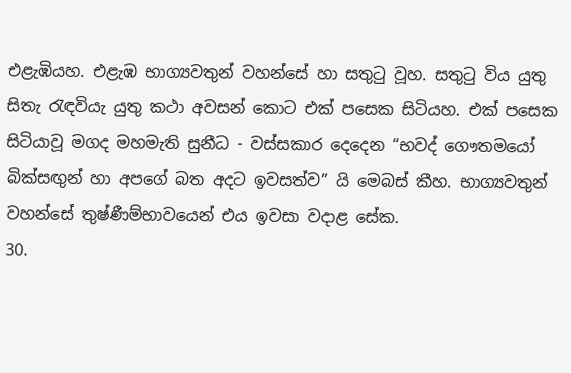එළැඹියහ. එළැඹ භාග්‍යවතුන් වහන්සේ හා සතුටු වූහ. සතුටු විය යුතු සිතැ රැඳවියැ යුතු කථා අවසන්‍ කොට එක් පසෙක සිටියහ. එක් පසෙක සිටියාවූ මගද මහමැති සුනීධ - වස්සකාර දෙදෙන “භවද් ගෞතමයෝ බික්සඟුන් හා අපගේ බත අදට ඉවසත්ව” යි මෙබස් කීහ. භාග්‍යවතුන් වහන්සේ තුෂ්ණීම්භාවයෙන් එය ඉවසා වදාළ සේක.
30.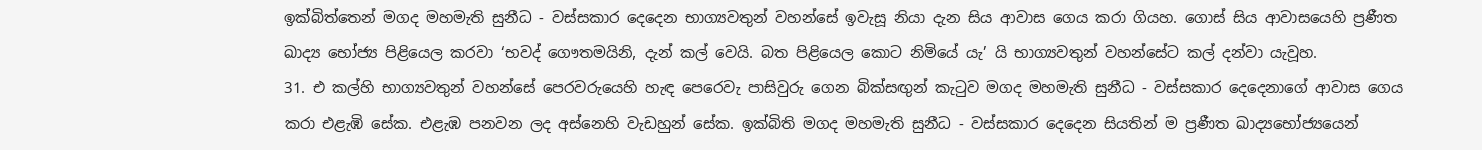ඉක්බිත්තෙන් මගද මහමැති සුනීධ - වස්සකාර දෙදෙන භාග්‍යවතුන් වහන්සේ ඉවැසූ නියා දැන සිය ආවාස ගෙය කරා ගියහ. ගොස් සිය ආවාසයෙහි ප්‍රණීත ඛාද්‍ය භෝජ්‍ය පිළියෙල කරවා ‘භවද් ගෞතමයිනි, දැන් කල් වෙයි. බත පිළියෙල කොට නිමියේ යැ’ යි භාග්‍යවතුන් වහන්සේට කල් දන්වා යැවූහ.
31. එ කල්හි භාග්‍යවතුන් වහන්සේ පෙරවරුයෙහි හැඳ පෙරෙවැ පාසිවුරු ගෙන බික්සඟුන් කැටුව මගද මහමැති සුනීධ - වස්සකාර දෙදෙනාගේ ආවාස ගෙය කරා එළැඹි සේක. එළැඹ පනවන ලද අස්නෙහි වැඩහුන් සේක. ඉක්බිති මගද මහමැති සුනීධ - වස්සකාර දෙදෙන සියතින් ම ප්‍රණීත ඛාද්‍යභෝජ්‍යයෙන්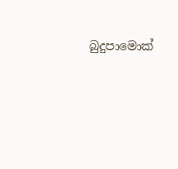බුදුපාමොක්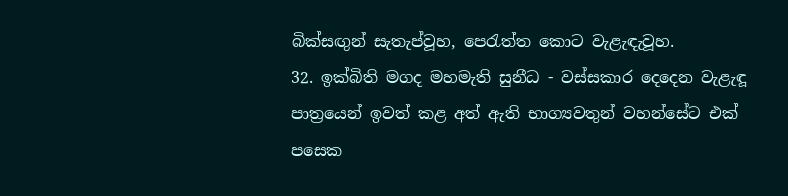බික්සඟුන් සැතැප්වූහ, පෙරැත්ත කොට වැළැඳැවූහ.
32. ඉක්බිති මගද මහමැති සුනීධ - වස්සකාර දෙදෙන වැළැඳූ පාත්‍රයෙන් ඉවත් කළ අත් ඇති භාග්‍යවතුන් වහන්සේට එක් පසෙක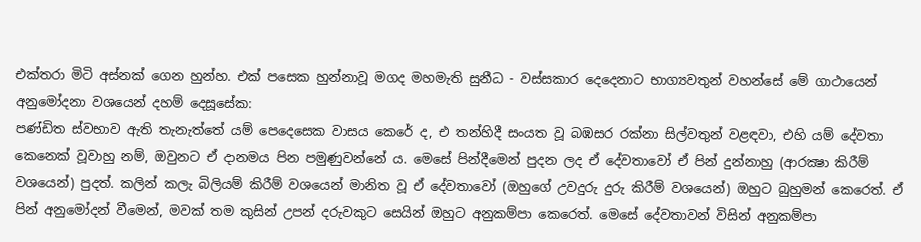එක්තරා මිටි අස්නක් ගෙන හුන්හ. එක් පසෙක හුන්නාවූ මගද මහමැති සුනීධ - වස්සකාර දෙදෙනාට භාග්‍යවතුන් වහන්සේ මේ ගාථායෙන් අනුමෝදනා වශයෙන් දහම් දෙසූසේක:
පණ්ඩිත ස්වභාව ඇති තැනැත්තේ යම් පෙදෙසෙක වාසය කෙරේ ද, එ තන්හිදී සංයත වූ බඹසර රක්නා සිල්වතුන් වළඳවා, එහි යම් දේවතා කෙනෙක් වූවාහු නම්, ඔවුනට ඒ දානමය පින පමුණුවන්නේ ය. මෙසේ පින්දීමෙන් පුදන ලද ඒ දේවතාවෝ ඒ පින් දුන්නාහු (ආරක්‍ෂා කිරීම් වශයෙන්) පුදත්. කලින් කලැ බිලියම් කිරීම් වශයෙන් මානිත වූ ඒ දේවතාවෝ (ඔහුගේ උවදුරු දුරු කිරීම් වශයෙන්) ඔහුට බුහුමන් කෙරෙත්. ඒ පින් අනුමෝදන් වීමෙන්, මවක් තම කුසින් උපන් දරුවකුට සෙයින් ඔහුට අනුකම්පා කෙරෙත්. මෙසේ දේවතාවන් විසින් අනුකම්පා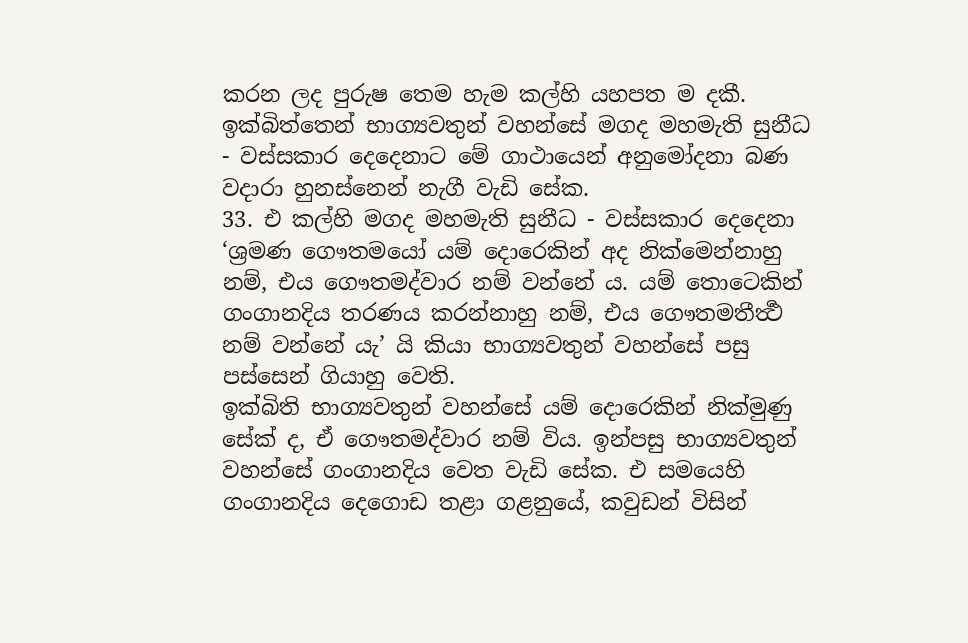කරන ලද පුරුෂ තෙම හැම කල්හි යහපත ම දකී.
ඉක්බිත්තෙන් භාග්‍යවතුන් වහන්සේ මගද මහමැති සුනීධ - වස්සකාර දෙදෙනාට මේ ගාථායෙන් අනුමෝදනා බණ වදාරා හුනස්නෙන් නැගී වැඩි සේක.
33. එ කල්හි මගද මහමැති සුනීධ - වස්සකාර දෙදෙනා ‘ශ්‍රමණ ගෞතමයෝ යම් දොරෙකින් අද නික්මෙන්නාහු නම්, එය ගෞතමද්වාර නම් වන්නේ ය. යම් තොටෙකින් ගංගානදිය තරණය කරන්නාහු නම්, එය ගෞතමතීර්‍ත්‍ථ නම් වන්නේ යැ’ යි කියා භාග්‍යවතුන් වහන්සේ පසු පස්සෙන් ගියාහු වෙති.
ඉක්බිති භාග්‍යවතුන් වහන්සේ යම් දොරෙකින් නික්මුණු සේක් ද, ඒ ගෞතමද්වාර නම් විය. ඉන්පසු භාග්‍යවතුන් වහන්සේ ගංගානදිය වෙත වැඩි සේක. එ සමයෙහි ගංගානදිය දෙගොඩ තළා ගළනුයේ, කවුඩන් විසින්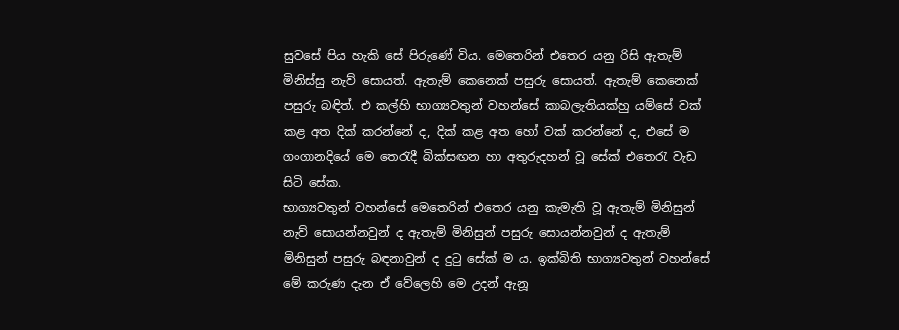සුවසේ පිය හැකි සේ පිරුණේ විය. මෙතෙරින් එතෙර යනු රිසි ඇතැම් මිනිස්සු නැව් සොයත්. ඇතැම් කෙනෙක් පසුරු සොයත්. ඇතැම් කෙනෙක් පසුරු බඳිත්. එ කල්හි භාග්‍යවතුන් වහන්සේ කාබලැතියක්හු යම්සේ වක් කළ අත දික් කරන්නේ ද, දික් කළ අත හෝ වක් කරන්නේ ද, එසේ ම ගංගානදියේ මෙ තෙරැදී බික්සඟන හා අතුරුදහන් වූ සේක් එතෙරැ වැඩ සිටි සේක.
භාග්‍යවතුන් වහන්සේ මෙතෙරින් එතෙර යනු කැමැති වූ ඇතැම් මිනිසුන් නැව් සොයන්නවුන් ද ඇතැම් මිනිසුන් පසුරු සොයන්නවුන් ද ඇතැම් මිනිසුන් පසුරු බඳනාවුන් ද දුටු සේක් ම ය. ඉක්බිති භාග්‍යවතුන් වහන්සේ මේ කරුණ දැන ඒ වේලෙහි මෙ උදන් ඇනූ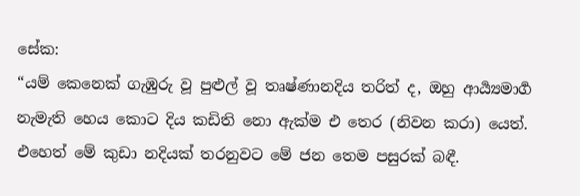සේක:
“යම් කෙනෙක් ගැඹුරු වූ පුළුල් වූ තෘෂ්ණානදිය තරිත් ද, ඔහු ආර්‍ය්‍යමාර්‍ග නැමැති හෙය කොට දිය කඩිති නො ඇක්ම එ තෙර (නිවන කරා) යෙත්. එහෙත් මේ කුඩා නදියක් තරනුවට මේ ජන තෙම පසුරක් බඳී.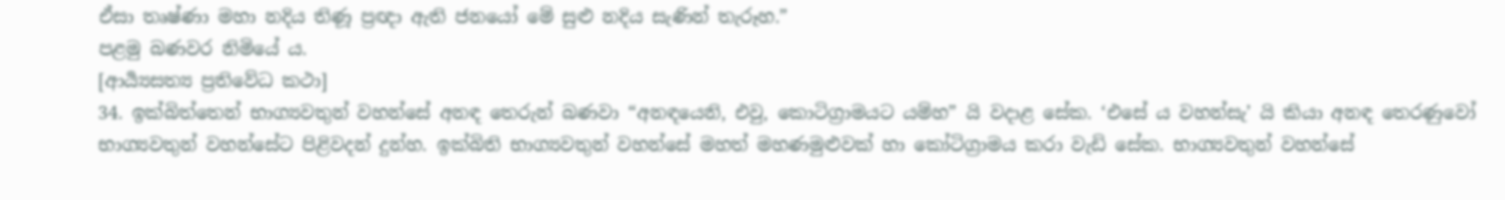ඒසා තෘෂ්ණා මහා නදිය තිණූ ප්‍රඥා ඇති ජනයෝ මේ සුළු නදිය සැණින් තැරූහ.”
පළමු බණවර නිමියේ ය.
[ආර්‍ය්‍යසත්‍ය ප්‍රතිවේධ කථා]
34. ඉක්බිත්තෙන් භාග්‍යවතුන් වහන්සේ අනඳ තෙරුන් බණවා “අනඳයෙනි, එවු, කොටිග්‍රාමයට යම්හ” යි වදාළ සේක. ‘එසේ ය වහන්සැ’ යි කියා අනඳ තෙරණුවෝ භාග්‍යවතුන් වහන්සේට පිළිවදන් දුන්හ. ඉක්බිති භාග්‍යවතුන් වහන්සේ මහත් මහණමුළුවක් හා කෝටිග්‍රාමය කරා වැඩි සේක. භාග්‍යවතුන් වහන්සේ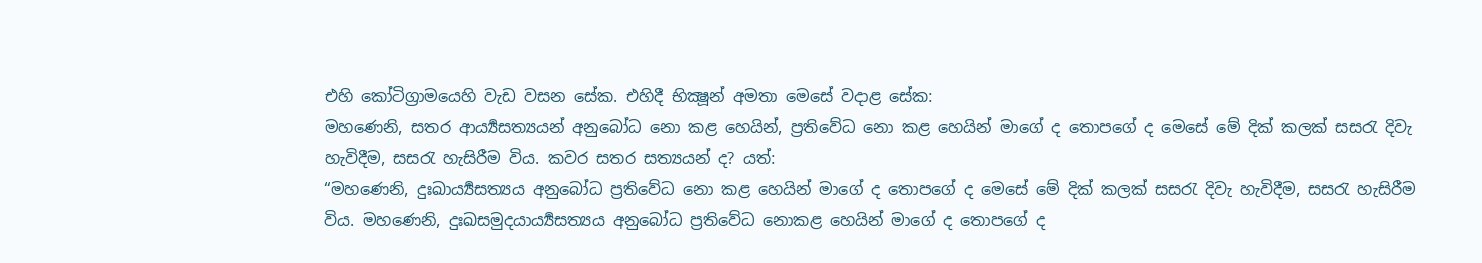එහි කෝටිග්‍රාමයෙහි වැඩ වසන සේක. එහිදී භික්‍ෂූන් අමතා මෙසේ වදාළ සේක:
මහණෙනි, සතර ආර්‍ය්‍යසත්‍යයන් අනුබෝධ නො කළ හෙයින්, ප්‍රතිවේධ නො කළ හෙයින් මාගේ ද තොපගේ ද මෙසේ මේ දික් කලක් සසරැ දිවැ හැවිදීම, සසරැ හැසිරීම විය. කවර සතර සත්‍යයන් ද? යත්:
“මහණෙනි, දුඃඛාර්‍ය්‍යසත්‍යය අනුබෝධ ප්‍රතිවේධ නො කළ හෙයින් මාගේ ද තොපගේ ද මෙසේ මේ දික් කලක් සසරැ දිවැ හැවිදීම, සසරැ හැසිරීම විය. මහණෙනි, දුඃඛසමුදයාර්‍ය්‍යසත්‍යය අනුබෝධ ප්‍රතිවේධ නොකළ හෙයින් මාගේ ද තොපගේ ද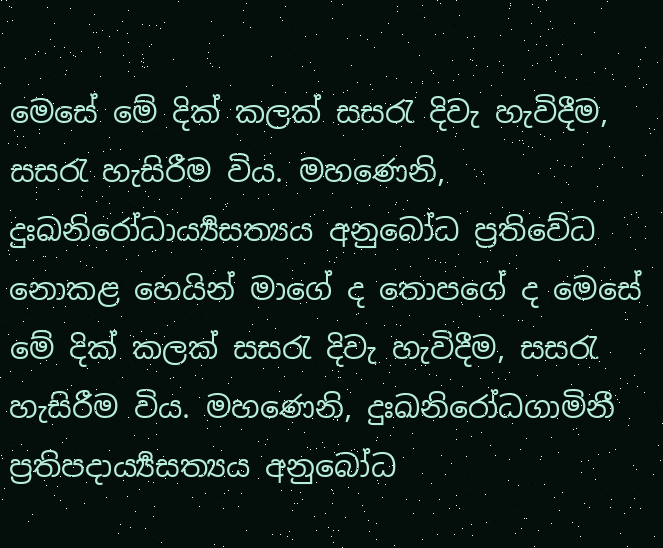මෙසේ මේ දික් කලක් සසරැ දිවැ හැවිදීම, සසරැ හැසිරීම විය. මහණෙනි, දුඃඛනිරෝධාර්‍ය්‍යසත්‍යය අනුබෝධ ප්‍රතිවේධ නොකළ හෙයින් මාගේ ද තොපගේ ද මෙසේ මේ දික් කලක් සසරැ දිවැ හැවිදීම, සසරැ හැසිරීම විය. මහණෙනි, දුඃඛනිරෝධගාමිනී ප්‍රතිපදාර්‍ය්‍යසත්‍යය අනුබෝධ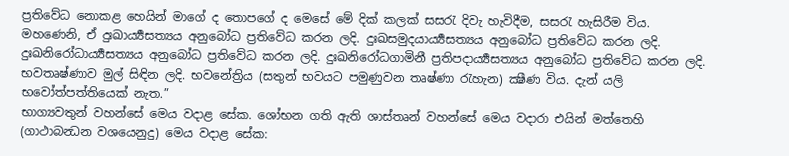ප්‍රතිවේධ නොකළ හෙයින් මාගේ ද තොපගේ ද මෙසේ මේ දික් කලක් සසරැ දිවැ හැවිදීම, සසරැ හැසිරීම විය.
මහණෙනි, ඒ දුඃඛාර්‍ය්‍යසත්‍යය අනුබෝධ ප්‍රතිවේධ කරන ලදි. දුඃඛසමුදයාර්‍ය්‍යසත්‍යය අනුබෝධ ප්‍රතිවේධ කරන ලදි. දුඃඛනිරෝධාර්‍ය්‍යසත්‍යය අනුබෝධ ප්‍රතිවේධ කරන ලදි. දුඃඛනිරෝධගාමිනී ප්‍රතිපදාර්‍ය්‍යසත්‍යය අනුබෝධ ප්‍රතිවේධ කරන ලදි. භවතෘෂ්ණාව මුල් සිඳින ලදි. භවනේත්‍රිය (සතුන් භවයට පමුණුවන තෘෂ්ණා රැහැන) ක්‍ෂීණ විය. දැන් යලි භවෝත්පත්තියෙක් නැත.”
භාග්‍යවතුන් වහන්සේ මෙය වදාළ සේක. ශෝභන ගති ඇති ශාස්තෘන් වහන්සේ මෙය වදාරා එයින් මත්තෙහි (ගාථාබන්‍ධන වශයෙනුදු) මෙය වදාළ සේක: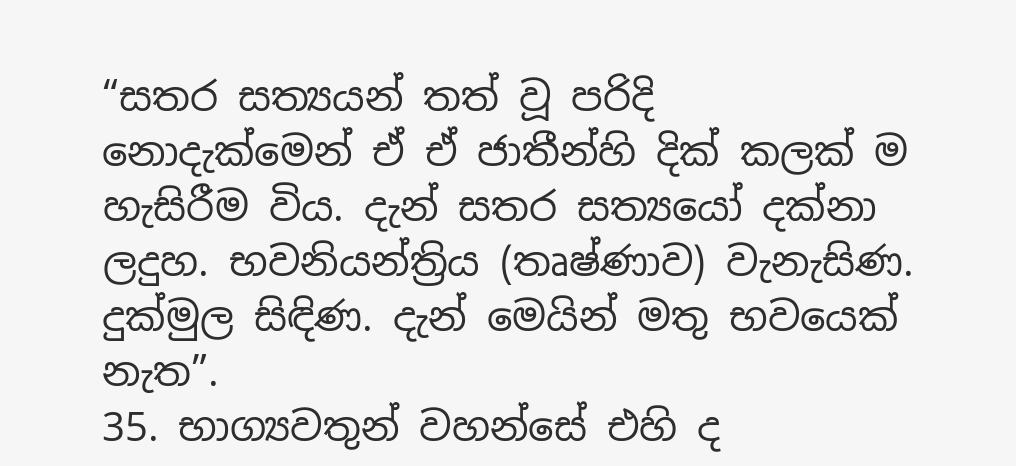“සතර සත්‍යයන් තත් වූ පරිදි නොදැක්මෙන් ඒ ඒ ජාතීන්හි දික් කලක් ම හැසිරීම විය. දැන් සතර සත්‍යයෝ දක්නා ලදුහ. භවනියන්ත්‍රිය (තෘෂ්ණාව) වැනැසිණ. දුක්මුල සිඳිණ. දැන් මෙයින් මතු භවයෙක් නැත”.
35. භාග්‍යවතුන් වහන්සේ එහි ද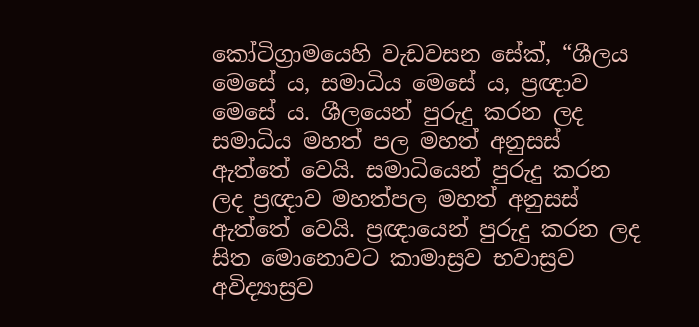කෝටිග්‍රාමයෙහි වැඩවසන සේක්, “ශීලය මෙසේ ය, සමාධිය මෙසේ ය, ප්‍රඥාව මෙසේ ය. ශීලයෙන් පුරුදු කරන ලද සමාධිය මහත් පල මහත් අනුසස් ඇත්තේ වෙයි. සමාධියෙන් පුරුදු කරන ලද ප්‍රඥාව මහත්පල මහත් අනුසස් ඇත්තේ වෙයි. ප්‍රඥායෙන් පුරුදු කරන ලද සිත මොනොවට කාමාස්‍රව භවාස්‍රව අවිද්‍යාස්‍රව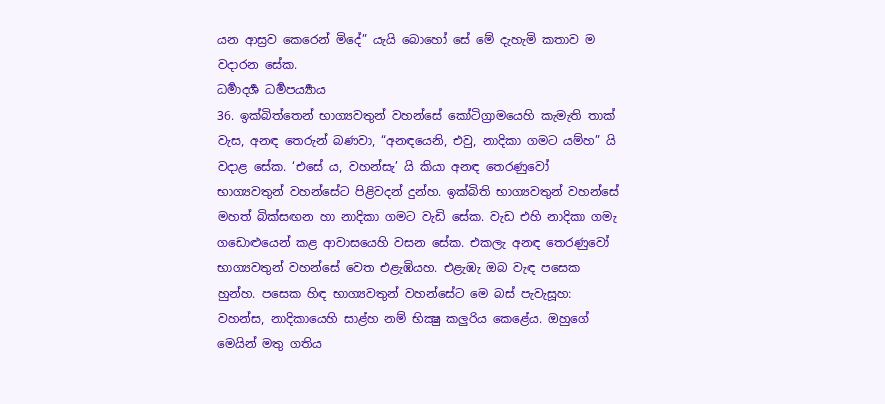යන ආස්‍රව කෙරෙන් මිදේ” යැයි බොහෝ සේ මේ දැහැමි කතාව ම වදාරන සේක.
ධර්‍මාදර්‍ශ ධර්‍මපර්‍ය්‍යාය
36. ඉක්බිත්තෙන් භාග්‍යවතුන් වහන්සේ කෝටිග්‍රාමයෙහි කැමැති තාක් වැස, අනඳ තෙරුන් බණවා, “අනඳයෙනි, එවු, නාදිකා ගමට යම්හ” යි වදාළ සේක. ‘එසේ ය, වහන්සැ’ යි කියා අනඳ තෙරණුවෝ භාග්‍යවතුන් වහන්සේට පිළිවදන් දුන්හ. ඉක්බිති භාග්‍යවතුන් වහන්සේ මහත් බික්සඟන හා නාදිකා ගමට වැඩි සේක. වැඩ එහි නාදිකා ගමැ ගඩොළුයෙන් කළ ආවාසයෙහි වසන සේක. එකලැ අනඳ තෙරණුවෝ භාග්‍යවතුන් වහන්සේ වෙත එළැඹියහ. එළැඹැ ඔබ වැඳ පසෙක හුන්හ. පසෙක හිඳ භාග්‍යවතුන් වහන්සේට මෙ බස් පැවැසූහ:
වහන්ස, නාදිකායෙහි සාළ්හ නම් භික්‍ෂු කලුරිය කෙළේය. ඔහුගේ මෙයින් මතු ගතිය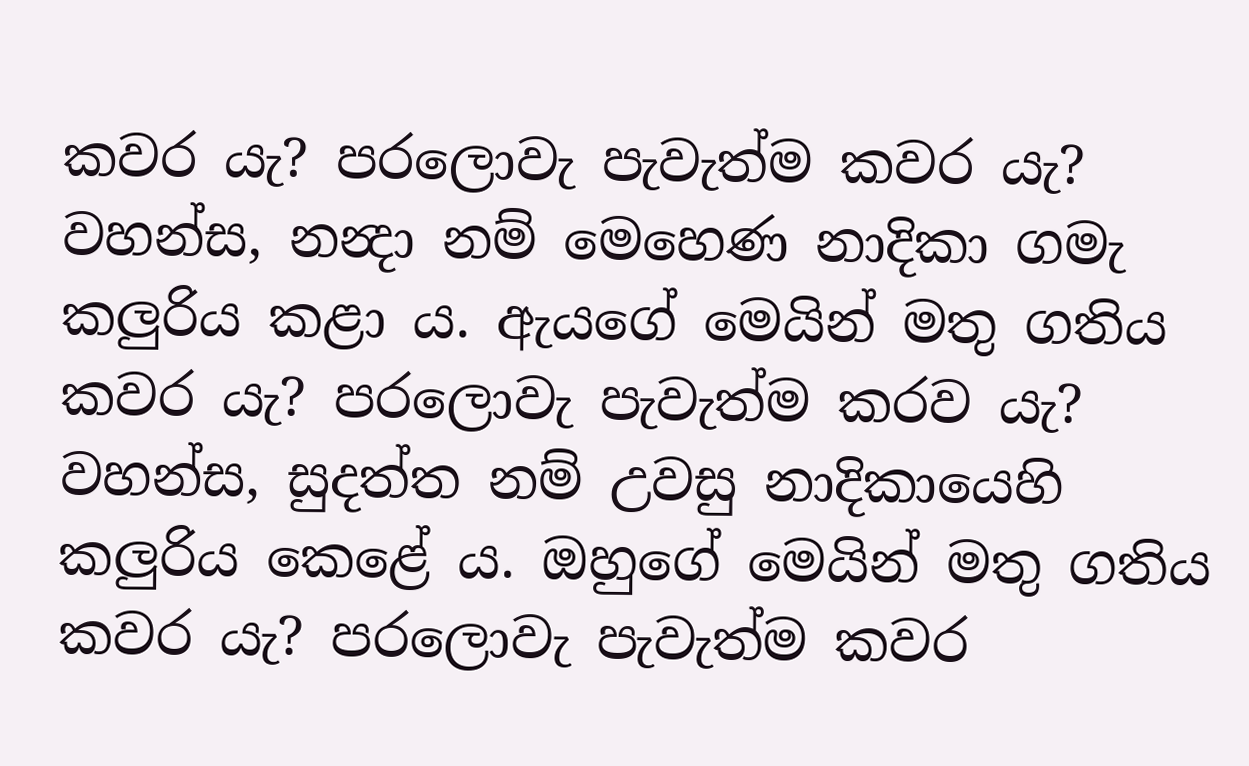කවර යැ? පරලොවැ පැවැත්ම කවර යැ? වහන්ස, නන්‍දා නම් මෙහෙණ නාදිකා ගමැ කලුරිය කළා ය. ඇයගේ මෙයින් මතු ගතිය කවර යැ? පරලොවැ පැවැත්ම කරව යැ? වහන්ස, සුදත්ත නම් උවසු නාදිකායෙහි කලුරිය කෙළේ ය. ඔහුගේ මෙයින් මතු ගතිය කවර යැ? පරලොවැ පැවැත්ම කවර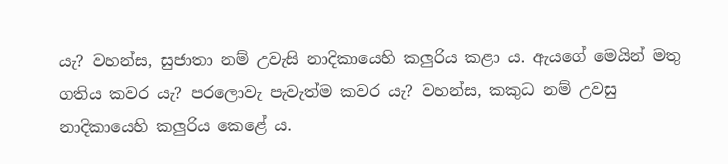යැ? වහන්ස, සුජාතා නම් උවැසි නාදිකායෙහි කලුරිය කළා ය. ඇයගේ මෙයින් මතු ගතිය කවර යැ? පරලොවැ පැවැත්ම කවර යැ? වහන්ස, කකුධ නම් උවසු නාදිකායෙහි කලුරිය කෙළේ ය.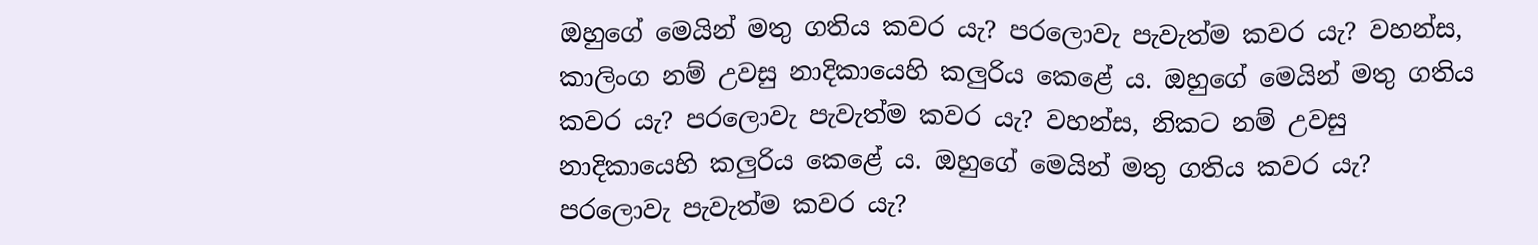ඔහුගේ මෙයින් මතු ගතිය කවර යැ? පරලොවැ පැවැත්ම කවර යැ? වහන්ස, කාලිංග නම් උවසු නාදිකායෙහි කලුරිය කෙළේ ය. ඔහුගේ මෙයින් මතු ගතිය කවර යැ? පරලොවැ පැවැත්ම කවර යැ? වහන්ස, නිකට නම් උවසු නාදිකායෙහි කලුරිය කෙළේ ය. ඔහුගේ මෙයින් මතු ගතිය කවර යැ? පරලොවැ පැවැත්ම කවර යැ?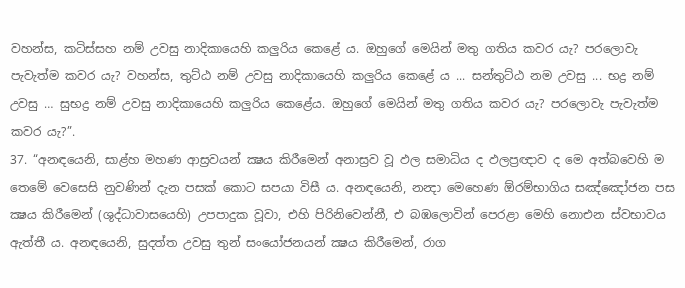වහන්ස, කටිස්සහ නම් උවසු නාදිකායෙහි කලුරිය කෙළේ ය. ඔහුගේ මෙයින් මතු ගතිය කවර යැ? පරලොවැ පැවැත්ම කවර යැ? වහන්ස, තුට්ඨ නම් උවසු නාදිකායෙහි කලුරිය කෙළේ ය ... සන්තුට්ඨ නම උවසු ... භද්‍ර නම් උවසු … සුභද්‍ර නම් උවසු නාදිකායෙහි කලුරිය කෙළේය. ඔහුගේ මෙයින් මතු ගතිය කවර යැ? පරලොවැ පැවැත්ම කවර යැ?”.
37. “අනඳයෙනි, සාළ්හ මහණ ආස්‍රවයන් ක්‍ෂය කිරීමෙන් අනාස්‍රව වූ ඵල සමාධිය ද ඵලප්‍රඥාව ද මෙ අත්බවෙහි ම තෙමේ වෙසෙසි නුවණින් දැන පසක් කොට සපයා විසී ය. අනඳයෙනි, නන්‍දා මෙහෙණ ඕරම්භාගිය සඤ්ඤෝජන පස ක්‍ෂය කිරීමෙන් (ශුද්ධාවාසයෙහි) උපපාදුක වූවා, එහි පිරිනිවෙන්නී, එ බඹලොවින් පෙරළා මෙහි නොඑන ස්වභාවය ඇත්තී ය. අනඳයෙනි, සුදත්ත උවසු තුන් සංයෝජනයන් ක්‍ෂය කිරීමෙන්, රාග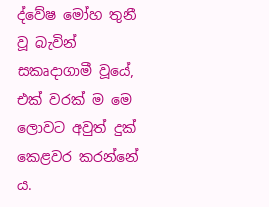ද්වේෂ මෝහ තුනී වූ බැවින් සකෘදාගාමී වූයේ, එක් වරක් ම මෙ ලොවට අවුත් දුක් කෙළවර කරන්නේ ය.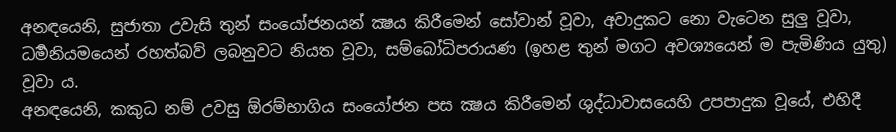අනඳයෙනි, සුජාතා උවැසි තුන් සංයෝජනයන් ක්‍ෂය කිරීමෙන් සෝවාන් වූවා, අවාදුකට නො වැටෙන සුලු වූවා, ධර්‍මනියමයෙන් රහත්බව් ලබනුවට නියත වූවා, සම්බෝධිපරායණ (ඉහළ තුන් මගට අවශ්‍යයෙන් ම පැමිණිය යුතු) වූවා ය.
අනඳයෙනි, කකුධ නම් උවසු ඕරම්භාගිය සංයෝජන පස ක්‍ෂය කිරීමෙන් ශුද්ධාවාසයෙහි උපපාදුක වූයේ, එහිදී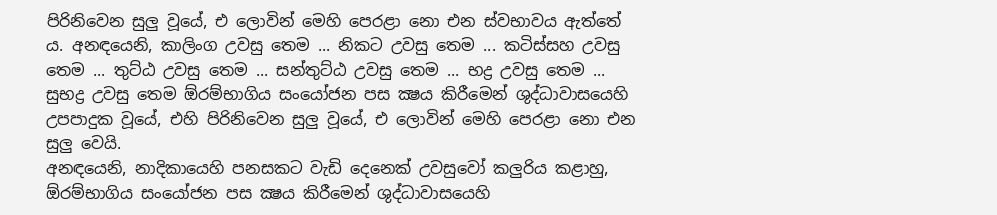පිරිනිවෙන සුලු වූයේ, එ ලොවින් මෙහි පෙරළා නො එන ස්වභාවය ඇත්තේ ය. අනඳයෙනි, කාලිංග උවසු තෙම ... නිකට උවසු තෙම ... කටිස්සහ උවසු තෙම ... තුට්ඨ උවසු තෙම ... සන්තුට්ඨ උවසු තෙම ... භද්‍ර උවසු තෙම ... සුභද්‍ර උවසු තෙම ඕරම්භාගිය සංයෝජන පස ක්‍ෂය කිරීමෙන් ශුද්ධාවාසයෙහි උපපාදුක වූයේ, එහි පිරිනිවෙන සුලු වූයේ, එ ලොවින් මෙහි පෙරළා නො එන සුලු වෙයි.
අනඳයෙනි, නාදිකායෙහි පනසකට වැඩි දෙනෙක් උවසුවෝ කලුරිය කළාහු, ඕරම්භාගිය සංයෝජන පස ක්‍ෂය කිරීමෙන් ශුද්ධාවාසයෙහි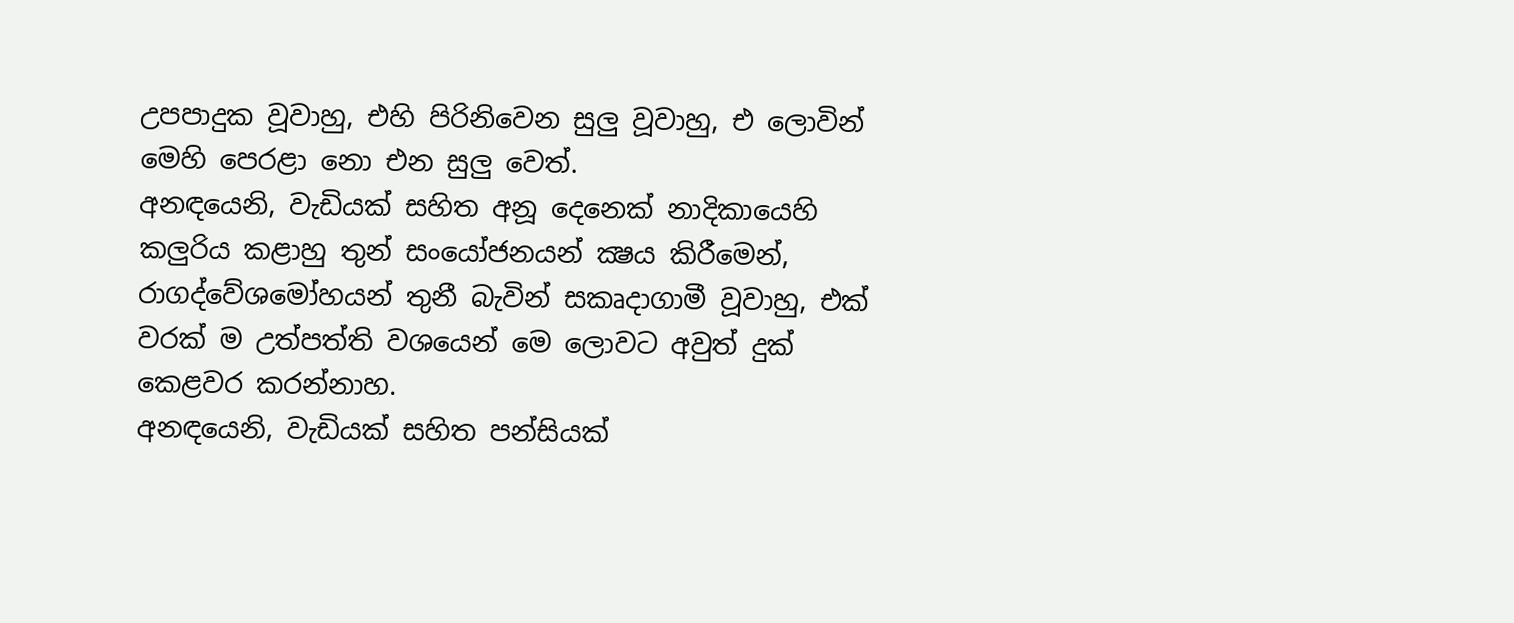උපපාදුක වූවාහු, එහි පිරිනිවෙන සුලු වූවාහු, එ ලොවින් මෙහි පෙරළා නො එන සුලු වෙත්.
අනඳයෙනි, වැඩියක් සහිත අනූ දෙනෙක් නාදිකායෙහි කලුරිය කළාහු තුන් සංයෝජනයන් ක්‍ෂය කිරීමෙන්, රාගද්වේශමෝහයන් තුනී බැවින් සකෘදාගාමී වූවාහු, එක් වරක් ම උත්පත්ති වශයෙන් මෙ ලොවට අවුත් දුක් කෙළවර කරන්නාහ.
අනඳයෙනි, වැඩියක් සහිත පන්සියක්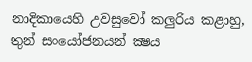නාදිකායෙහි උවසුවෝ කලුරිය කළාහු, තුන් සංයෝජනයන් ක්‍ෂය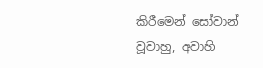කිරීමෙන් සෝවාන් වූවාහු, අවාහි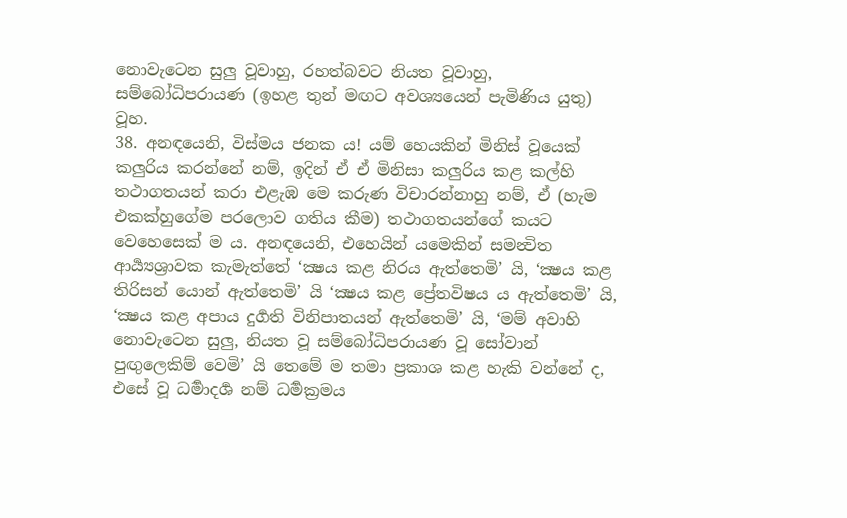නොවැටෙන සුලු වූවාහු, රහත්බවට නියත වූවාහු, සම්බෝධිපරායණ (ඉහළ තුන් මඟට අවශ්‍යයෙන් පැමිණිය යුතු) වූහ.
38. අනඳයෙනි, විස්මය ජනක ය! යම් හෙයකින් මිනිස් වූයෙක් කලුරිය කරන්නේ නම්, ඉදින් ඒ ඒ මිනිසා කලුරිය කළ කල්හි තථාගතයන් කරා එළැඹ මෙ කරුණ විචාරන්නාහු නම්, ඒ (හැම එකක්හුගේම පරලොව ගතිය කීම) තථාගතයන්ගේ කයට වෙහෙසෙක් ම ය. අනඳයෙනි, එහෙයින් යමෙකින් සමන්‍විත ආර්‍ය්‍යශ්‍රාවක කැමැත්තේ ‘ක්‍ෂය කළ නිරය ඇත්තෙමි’ යි, ‘ක්‍ෂය කළ තිරිසන් යොන් ඇත්තෙමි’ යි ‘ක්‍ෂය කළ ප්‍රේතවිෂය ය ඇත්තෙමි’ යි, ‘ක්‍ෂය කළ අපාය දුර්‍ගති විනිපාතයන් ඇත්තෙමි’ යි, ‘මම් අවාහි නොවැටෙන සුලු, නියත වූ සම්බෝධිපරායණ වූ සෝවාන් පුඟුලෙකිම් වෙමි’ යි තෙමේ ම තමා ප්‍රකාශ කළ හැකි වන්නේ ද, එසේ වූ ධර්‍මාදර්‍ශ නම් ධර්‍මක්‍රමය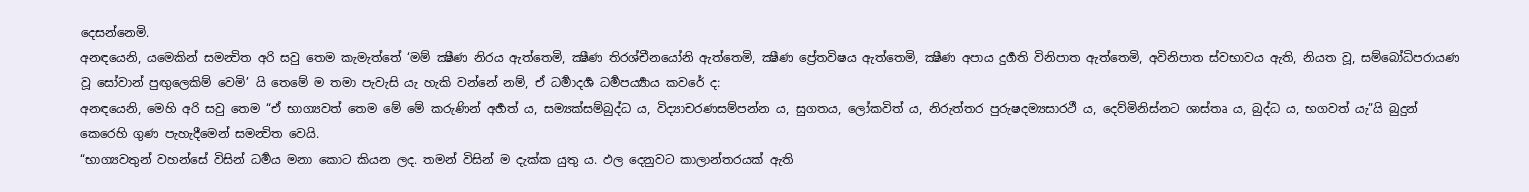දෙසන්නෙමි.
අනඳයෙනි, යමෙකින් සමන්‍විත අරි සවු තෙම කැමැත්තේ ‘මම් ක්‍ෂීණ නිරය ඇත්තෙමි, ක්‍ෂීණ තිරශ්චීනයෝනි ඇත්තෙමි, ක්‍ෂීණ ප්‍රේතවිෂය ඇත්තෙමි, ක්‍ෂීණ අපාය දුර්‍ගති විනිපාත ඇත්තෙමි, අවිනිපාත ස්වභාවය ඇති, නියත වූ, සම්බෝධිපරායණ වූ සෝවාන් පුඟුලෙකිම් වෙමි’ යි තෙමේ ම තමා පැවැසි යැ හැකි වන්නේ නම්, ඒ ධර්‍මාදර්‍ශ ධර්‍මපර්‍ය්‍යාය කවරේ ද:
අනඳයෙනි, මෙහි අරි සවු තෙම “ඒ භාග්‍යවත් තෙම මේ මේ කරුණින් අර්‍හත් ය, සම්‍යක්සම්බුද්ධ ය, විද්‍යාචරණසම්පන්න ය, සුගතය, ලෝකවිත් ය, නිරුත්තර පුරුෂදම්‍යසාරථී ය, දෙව්මිනිස්නට ශාස්තෘ ය, බුද්ධ ය, භගවත් යැ”යි බුදුන් කෙරෙහි ගුණ පැහැදීමෙන් සමන්‍විත වෙයි.
“භාග්‍යවතුන් වහන්සේ විසින් ධර්‍මය මනා කොට කියන ලද. තමන් විසින් ම දැක්ක යුතු ය. ඵල දෙනුවට කාලාන්තරයක් ඇති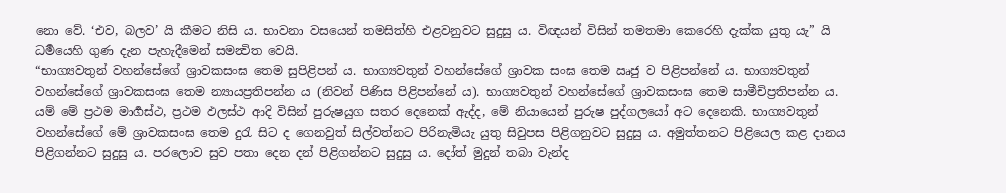නො වේ. ‘එව, බලව’ යි කීමට නිසි ය. භාවනා වසයෙන් තමසිත්හි එළවනුවට සුදුසු ය. විඥයන් විසින් තමතමා කෙරෙහි දැක්ක යුතු යැ” යි ධර්‍මයෙහි ගුණ දැන පැහැදීමෙන් සමන්‍විත වෙයි.
“භාග්‍යවතුන් වහන්සේගේ ශ්‍රාවකසංඝ තෙම සුපිළිපන් ය. භාග්‍යවතුන් වහන්සේගේ ශ්‍රාවක සංඝ තෙම ඍජු ව පිළිපන්නේ ය. භාග්‍යවතුන් වහන්සේගේ ශ්‍රාවකසංඝ තෙම න්‍යායප්‍රතිපන්න ය (නිවන් පිණිස පිළිපන්නේ ය). භාග්‍යවතුන් වහන්සේගේ ශ්‍රාවකසංඝ තෙම සාමීචිප්‍රතිපන්න ය. යම් මේ ප්‍රථම මාර්‍ගස්ථ, ප්‍රථම ඵලස්ථ ආදි විසින් පුරුෂයුග සතර දෙනෙක් ඇද්ද, මේ නියායෙන් පුරුෂ පුද්ගලයෝ අට දෙනෙකි. භාග්‍යවතුන් වහන්සේගේ මේ ශ්‍රාවකසංඝ තෙම දුරැ සිට ද ගෙනවුත් සිල්වත්නට පිරිනැමියැ යුතු සිවුපස පිළිගනුවට සුදුසු ය. අමුත්තනට පිළියෙල කළ දානය පිළිගන්නට සුදුසු ය. පරලොව සුව පතා දෙන දන් පිළිගන්නට සුදුසු ය. දෝත් මුදුන් තබා වැන්ද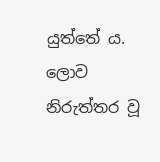යුත්තේ ය. ලොව නිරුත්තර වූ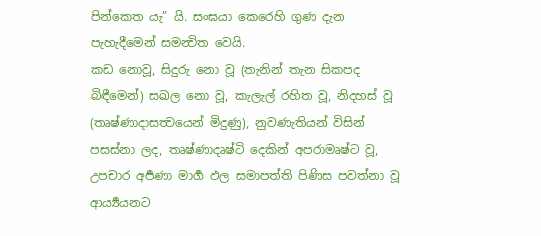පින්කෙත යැ” යි. සංඝයා කෙරෙහි ගුණ දැන පැහැදීමෙන් සමන්‍විත වෙයි.
කඩ නොවූ, සිදුරු නො වූ (තැනින් තැන සිකපද බිඳීමෙන්) සඛල නො වූ, කැලැල් රහිත වූ, නිදහස් වූ (තෘෂ්ණාදාසත්‍වයෙන් මිදුණු), නුවණැතියන් විසින් පසස්නා ලද, තෘෂ්ණාදෘෂ්ටි දෙකින් අපරාමෘෂ්ට වූ, උපචාර අර්‍පණා මාර්‍ග ඵල සමාපත්ති පිණිස පවත්නා වූ ආර්‍ය්‍යයනට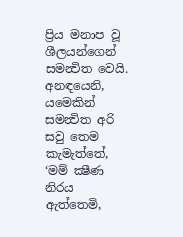ප්‍රිය මනාප වූ ශීලයන්ගෙන් සමන්‍විත වෙයි.
අනඳයෙනි, යමෙකින් සමන්‍විත අරි සවු තෙම කැමැත්තේ, ‘මම් ක්‍ෂීණ නිරය ඇත්තෙමි,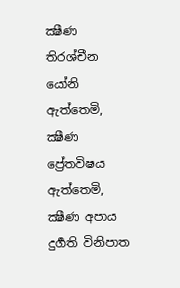ක්‍ෂීණ තිරශ්චීන යෝනි ඇත්තෙමි, ක්‍ෂීණ ප්‍රේතවිෂය ඇත්තෙමි, ක්‍ෂීණ අපාය දුර්‍ගති විනිපාත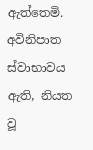ඇත්තෙමි. අවිනිපාත ස්වාභාවය ඇති, නියත වූ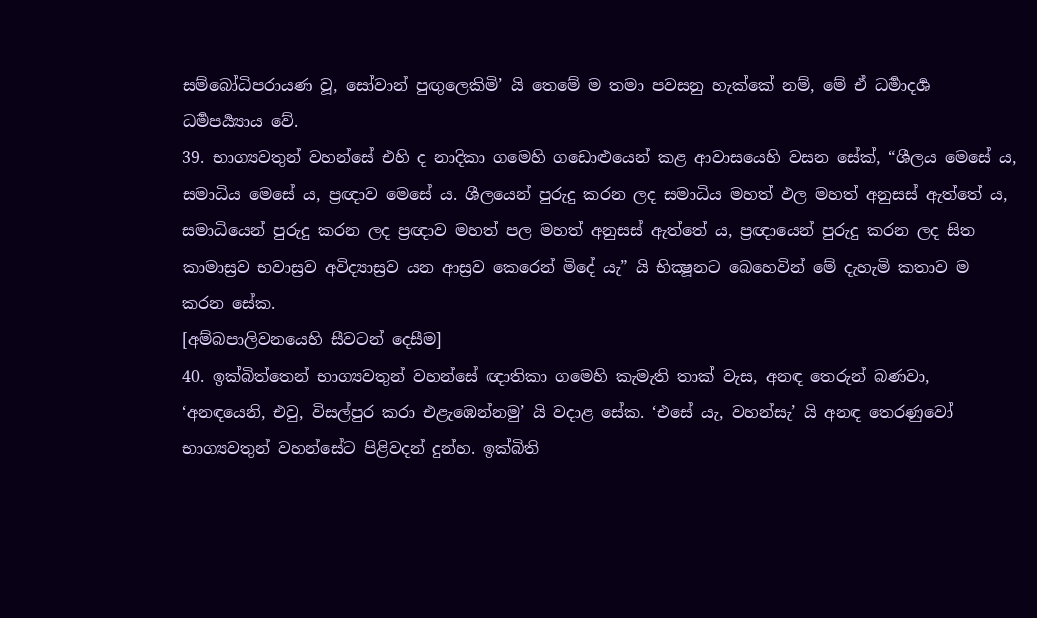සම්බෝධිපරායණ වූ, සෝවාන් පුඟුලෙකිමි’ යි තෙමේ ම තමා පවසනු හැක්කේ නම්, මේ ඒ ධර්‍මාදර්‍ශ ධර්‍මපර්‍ය්‍යාය වේ.
39. භාග්‍යවතුන් වහන්සේ එහි ද නාදිකා ගමෙහි ගඩොළුයෙන් කළ ආවාසයෙහි වසන සේක්, “ශීලය මෙසේ ය, සමාධිය මෙසේ ය, ප්‍රඥාව මෙසේ ය. ශීලයෙන් පුරුදු කරන ලද සමාධිය මහත් ඵල මහත් අනුසස් ඇත්තේ ය, සමාධියෙන් පුරුදු කරන ලද ප්‍රඥාව මහත් පල මහත් අනුසස් ඇත්තේ ය, ප්‍රඥායෙන් පුරුදු කරන ලද සිත කාමාස්‍රව භවාස්‍රව අවිද්‍යාස්‍රව යන ආස්‍රව කෙරෙන් මිදේ යැ” යි භික්‍ෂූනට බෙහෙවින් මේ දැහැමි කතාව ම කරන සේක.
[අම්බපාලිවනයෙහි සීවටන් දෙසීම]
40. ඉක්බිත්තෙන් භාග්‍යවතුන් වහන්සේ ඥාතිකා ගමෙහි කැමැති තාක් වැස, අනඳ තෙරුන් බණවා, ‘අනඳයෙනි, එවු, විසල්පුර කරා එළැඹෙන්නමු’ යි වදාළ සේක. ‘එසේ යැ, වහන්සැ’ යි අනඳ තෙරණුවෝ භාග්‍යවතුන් වහන්සේට පිළිවදන් දුන්හ. ඉක්බිති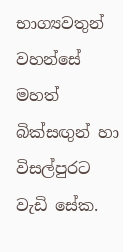භාග්‍යවතුන් වහන්සේ මහත් බික්සඟුන් හා විසල්පුරට වැඩි සේක.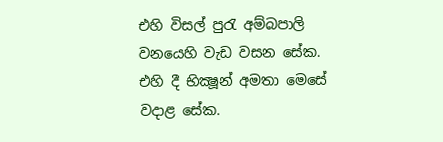එහි විසල් පුරැ අම්බපාලි වනයෙහි වැඩ වසන සේක. එහි දී භික්‍ෂූන් අමතා මෙසේ වදාළ සේක.